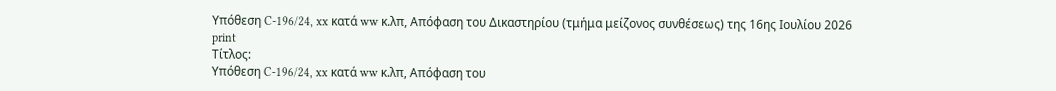Υπόθεση C-196/24, xx κατά ww κ.λπ, Απόφαση του Δικαστηρίου (τμήμα μείζονος συνθέσεως) της 16ης Ιουλίου 2026
print
Τίτλος:
Υπόθεση C-196/24, xx κατά ww κ.λπ, Απόφαση του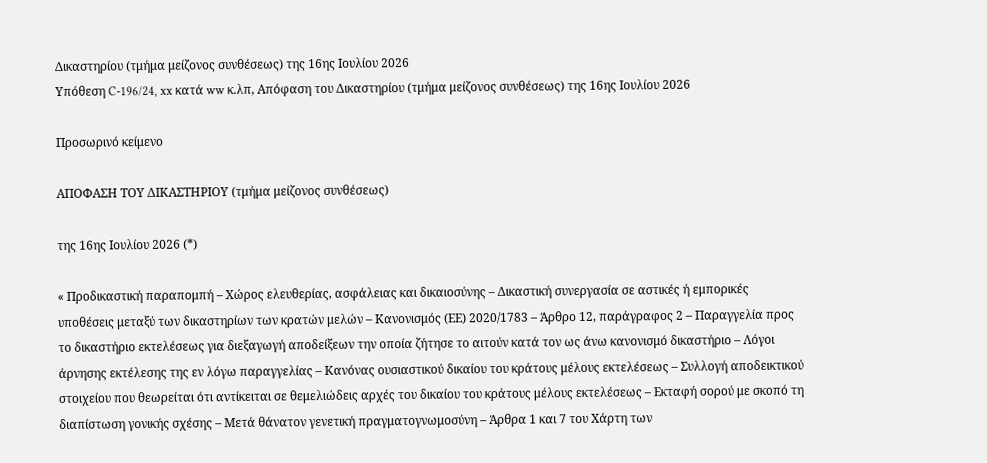Δικαστηρίου (τμήμα μείζονος συνθέσεως) της 16ης Ιουλίου 2026
Υπόθεση C-196/24, xx κατά ww κ.λπ, Απόφαση του Δικαστηρίου (τμήμα μείζονος συνθέσεως) της 16ης Ιουλίου 2026

Προσωρινό κείμενο

ΑΠΟΦΑΣΗ ΤΟΥ ΔΙΚΑΣΤΗΡΙΟΥ (τμήμα μείζονος συνθέσεως)

της 16ης Ιουλίου 2026 (*)

« Προδικαστική παραπομπή – Χώρος ελευθερίας, ασφάλειας και δικαιοσύνης – Δικαστική συνεργασία σε αστικές ή εμπορικές υποθέσεις μεταξύ των δικαστηρίων των κρατών μελών – Κανονισμός (ΕΕ) 2020/1783 – Άρθρο 12, παράγραφος 2 – Παραγγελία προς το δικαστήριο εκτελέσεως για διεξαγωγή αποδείξεων την οποία ζήτησε το αιτούν κατά τον ως άνω κανονισμό δικαστήριο – Λόγοι άρνησης εκτέλεσης της εν λόγω παραγγελίας – Κανόνας ουσιαστικού δικαίου του κράτους μέλους εκτελέσεως – Συλλογή αποδεικτικού στοιχείου που θεωρείται ότι αντίκειται σε θεμελιώδεις αρχές του δικαίου του κράτους μέλους εκτελέσεως – Εκταφή σορού με σκοπό τη διαπίστωση γονικής σχέσης – Μετά θάνατον γενετική πραγματογνωμοσύνη – Άρθρα 1 και 7 του Χάρτη των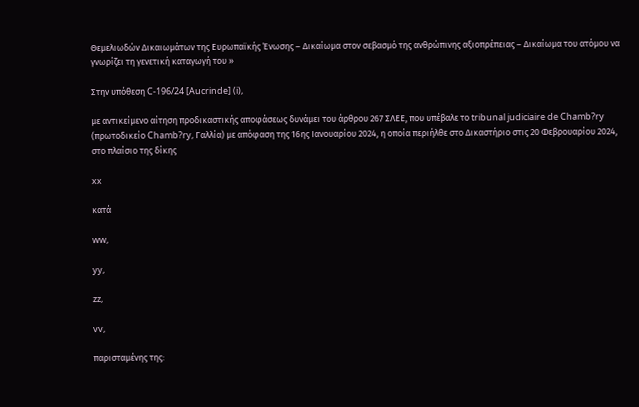Θεμελιωδών Δικαιωμάτων της Ευρωπαϊκής Ένωσης – Δικαίωμα στον σεβασμό της ανθρώπινης αξιοπρέπειας – Δικαίωμα του ατόμου να γνωρίζει τη γενετική καταγωγή του »

Στην υπόθεση C-196/24 [Aucrinde] (i),

με αντικείμενο αίτηση προδικαστικής αποφάσεως δυνάμει του άρθρου 267 ΣΛΕΕ, που υπέβαλε το tribunal judiciaire de Chamb?ry (πρωτοδικείο Chamb?ry, Γαλλία) με απόφαση της 16ης Ιανουαρίου 2024, η οποία περιήλθε στο Δικαστήριο στις 20 Φεβρουαρίου 2024, στο πλαίσιο της δίκης

xx

κατά

ww,

yy,

zz,

vv,

παρισταμένης της: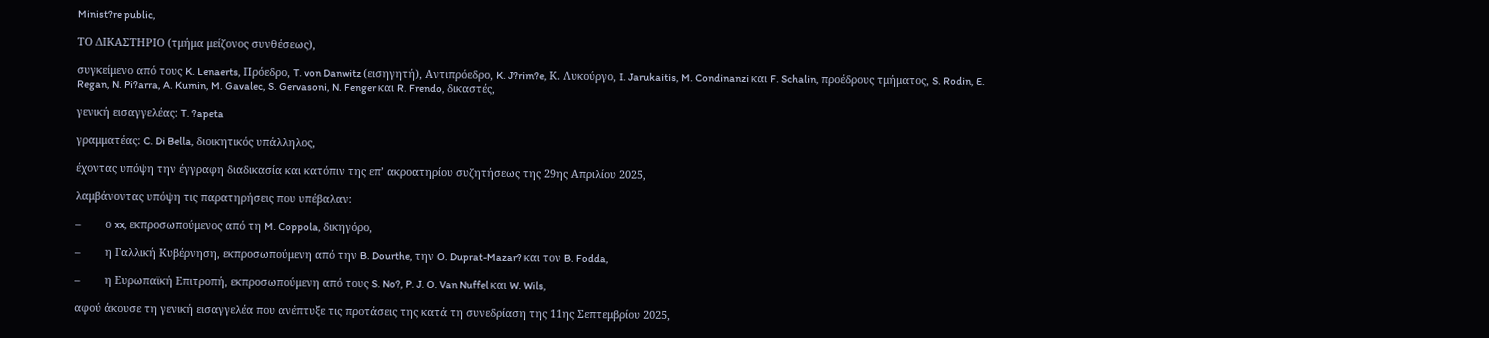Minist?re public,

ΤΟ ΔΙΚΑΣΤΗΡΙΟ (τμήμα μείζονος συνθέσεως),

συγκείμενο από τους K. Lenaerts, Πρόεδρο, T. von Danwitz (εισηγητή), Αντιπρόεδρο, K. J?rim?e, Κ. Λυκούργο, I. Jarukaitis, M. Condinanzi και F. Schalin, προέδρους τμήματος, S. Rodin, E. Regan, N. Pi?arra, A. Kumin, M. Gavalec, S. Gervasoni, N. Fenger και R. Frendo, δικαστές,

γενική εισαγγελέας: T. ?apeta

γραμματέας: C. Di Bella, διοικητικός υπάλληλος,

έχοντας υπόψη την έγγραφη διαδικασία και κατόπιν της επ’ ακροατηρίου συζητήσεως της 29ης Απριλίου 2025,

λαμβάνοντας υπόψη τις παρατηρήσεις που υπέβαλαν:

–        ο xx, εκπροσωπούμενος από τη M. Coppola, δικηγόρο,

–        η Γαλλική Κυβέρνηση, εκπροσωπούμενη από την B. Dourthe, την O. Duprat-Mazar? και τον B. Fodda,

–        η Ευρωπαϊκή Επιτροπή, εκπροσωπούμενη από τους S. No?, P. J. O. Van Nuffel και W. Wils,

αφού άκουσε τη γενική εισαγγελέα που ανέπτυξε τις προτάσεις της κατά τη συνεδρίαση της 11ης Σεπτεμβρίου 2025,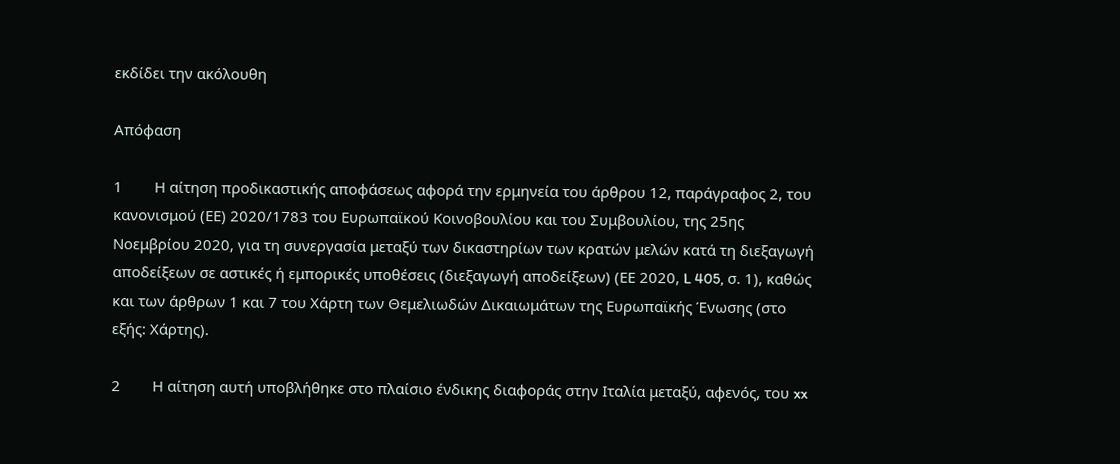εκδίδει την ακόλουθη

Απόφαση

1        Η αίτηση προδικαστικής αποφάσεως αφορά την ερμηνεία του άρθρου 12, παράγραφος 2, του κανονισμού (ΕΕ) 2020/1783 του Ευρωπαϊκού Κοινοβουλίου και του Συμβουλίου, της 25ης Νοεμβρίου 2020, για τη συνεργασία μεταξύ των δικαστηρίων των κρατών μελών κατά τη διεξαγωγή αποδείξεων σε αστικές ή εμπορικές υποθέσεις (διεξαγωγή αποδείξεων) (ΕΕ 2020, L 405, σ. 1), καθώς και των άρθρων 1 και 7 του Χάρτη των Θεμελιωδών Δικαιωμάτων της Ευρωπαϊκής Ένωσης (στο εξής: Χάρτης).

2        Η αίτηση αυτή υποβλήθηκε στο πλαίσιο ένδικης διαφοράς στην Ιταλία μεταξύ, αφενός, του xx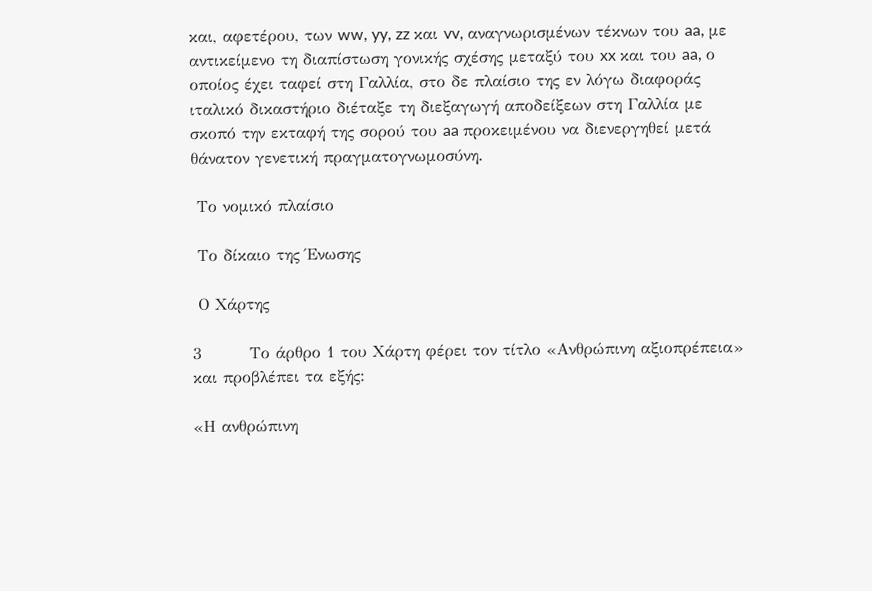και, αφετέρου, των ww, yy, zz και vv, αναγνωρισμένων τέκνων του aa, με αντικείμενο τη διαπίστωση γονικής σχέσης μεταξύ του xx και του aa, ο οποίος έχει ταφεί στη Γαλλία, στο δε πλαίσιο της εν λόγω διαφοράς ιταλικό δικαστήριο διέταξε τη διεξαγωγή αποδείξεων στη Γαλλία με σκοπό την εκταφή της σορού του aa προκειμένου να διενεργηθεί μετά θάνατον γενετική πραγματογνωμοσύνη.

 Το νομικό πλαίσιο

 Το δίκαιο της Ένωσης

 Ο Χάρτης

3        Το άρθρο 1 του Χάρτη φέρει τον τίτλο «Ανθρώπινη αξιοπρέπεια» και προβλέπει τα εξής:

«Η ανθρώπινη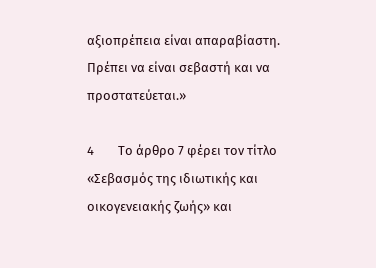αξιοπρέπεια είναι απαραβίαστη. Πρέπει να είναι σεβαστή και να προστατεύεται.»

4        Το άρθρο 7 φέρει τον τίτλο «Σεβασμός της ιδιωτικής και οικογενειακής ζωής» και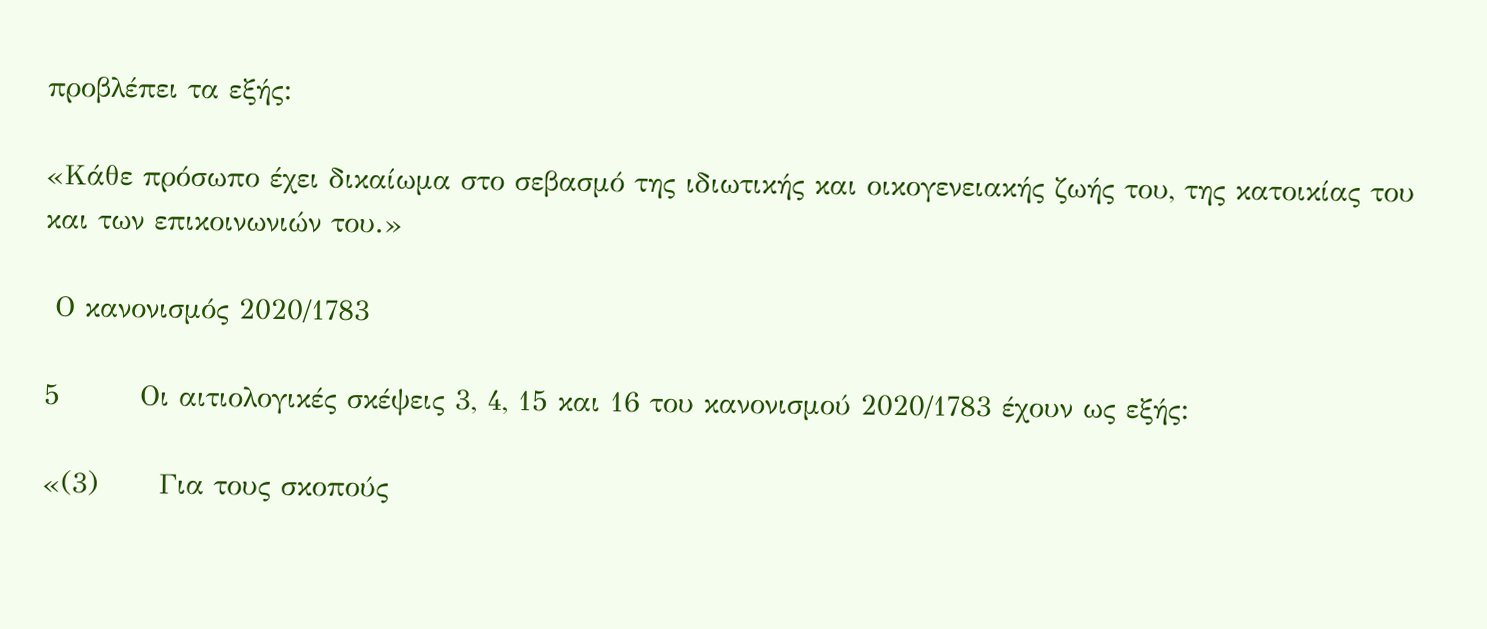προβλέπει τα εξής:

«Κάθε πρόσωπο έχει δικαίωμα στο σεβασμό της ιδιωτικής και οικογενειακής ζωής του, της κατοικίας του και των επικοινωνιών του.»

 Ο κανονισμός 2020/1783

5        Οι αιτιολογικές σκέψεις 3, 4, 15 και 16 του κανονισμού 2020/1783 έχουν ως εξής:

«(3)      Για τους σκοπούς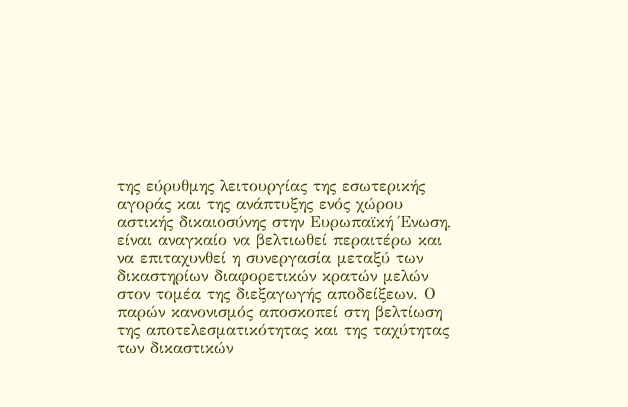της εύρυθμης λειτουργίας της εσωτερικής αγοράς και της ανάπτυξης ενός χώρου αστικής δικαιοσύνης στην Ευρωπαϊκή Ένωση, είναι αναγκαίο να βελτιωθεί περαιτέρω και να επιταχυνθεί η συνεργασία μεταξύ των δικαστηρίων διαφορετικών κρατών μελών στον τομέα της διεξαγωγής αποδείξεων. Ο παρών κανονισμός αποσκοπεί στη βελτίωση της αποτελεσματικότητας και της ταχύτητας των δικαστικών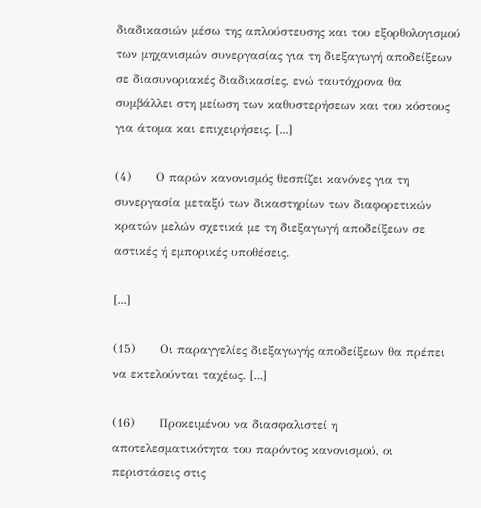διαδικασιών μέσω της απλούστευσης και του εξορθολογισμού των μηχανισμών συνεργασίας για τη διεξαγωγή αποδείξεων σε διασυνοριακές διαδικασίες, ενώ ταυτόχρονα θα συμβάλλει στη μείωση των καθυστερήσεων και του κόστους για άτομα και επιχειρήσεις. [...]

(4)      Ο παρών κανονισμός θεσπίζει κανόνες για τη συνεργασία μεταξύ των δικαστηρίων των διαφορετικών κρατών μελών σχετικά με τη διεξαγωγή αποδείξεων σε αστικές ή εμπορικές υποθέσεις.

[...]

(15)      Οι παραγγελίες διεξαγωγής αποδείξεων θα πρέπει να εκτελούνται ταχέως. [...]

(16)      Προκειμένου να διασφαλιστεί η αποτελεσματικότητα του παρόντος κανονισμού, οι περιστάσεις στις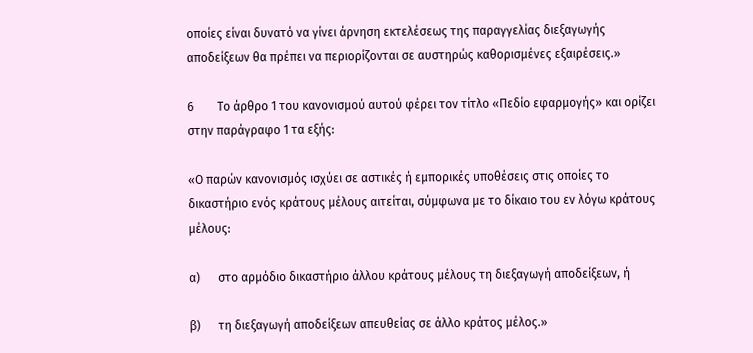οποίες είναι δυνατό να γίνει άρνηση εκτελέσεως της παραγγελίας διεξαγωγής αποδείξεων θα πρέπει να περιορίζονται σε αυστηρώς καθορισμένες εξαιρέσεις.»

6        Το άρθρο 1 του κανονισμού αυτού φέρει τον τίτλο «Πεδίο εφαρμογής» και ορίζει στην παράγραφο 1 τα εξής:

«Ο παρών κανονισμός ισχύει σε αστικές ή εμπορικές υποθέσεις στις οποίες το δικαστήριο ενός κράτους μέλους αιτείται, σύμφωνα με το δίκαιο του εν λόγω κράτους μέλους:

α)      στο αρμόδιο δικαστήριο άλλου κράτους μέλους τη διεξαγωγή αποδείξεων, ή

β)      τη διεξαγωγή αποδείξεων απευθείας σε άλλο κράτος μέλος.»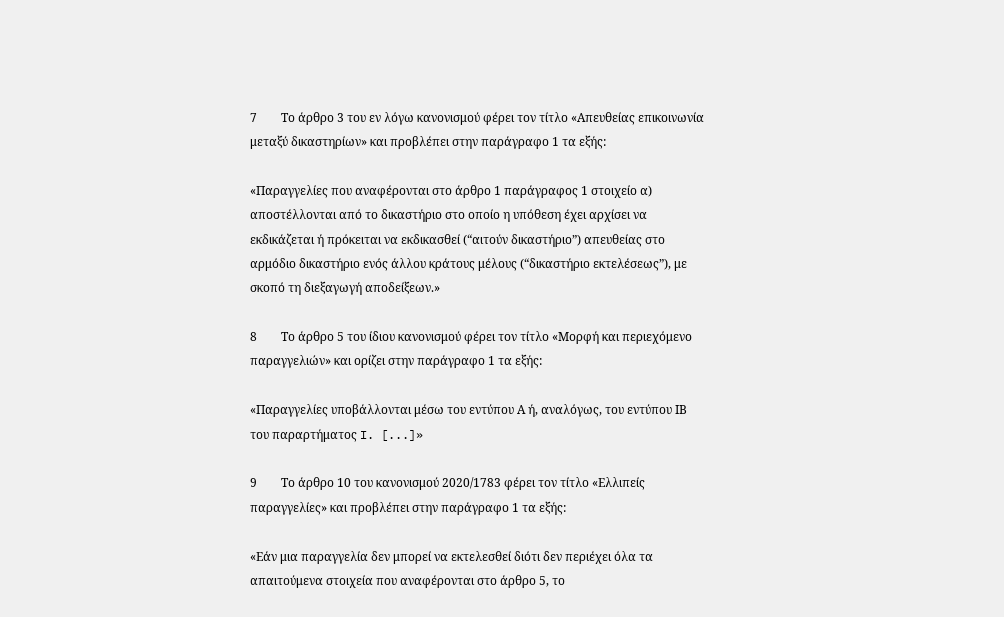7        Το άρθρο 3 του εν λόγω κανονισμού φέρει τον τίτλο «Απευθείας επικοινωνία μεταξύ δικαστηρίων» και προβλέπει στην παράγραφο 1 τα εξής:

«Παραγγελίες που αναφέρονται στο άρθρο 1 παράγραφος 1 στοιχείο α) αποστέλλονται από το δικαστήριο στο οποίο η υπόθεση έχει αρχίσει να εκδικάζεται ή πρόκειται να εκδικασθεί (“αιτούν δικαστήριο”) απευθείας στο αρμόδιο δικαστήριο ενός άλλου κράτους μέλους (“δικαστήριο εκτελέσεως”), με σκοπό τη διεξαγωγή αποδείξεων.»

8        Το άρθρο 5 του ίδιου κανονισμού φέρει τον τίτλο «Μορφή και περιεχόμενο παραγγελιών» και ορίζει στην παράγραφο 1 τα εξής:

«Παραγγελίες υποβάλλονται μέσω του εντύπου Α ή, αναλόγως, του εντύπου ΙΒ του παραρτήματος I. [...]»

9        Το άρθρο 10 του κανονισμού 2020/1783 φέρει τον τίτλο «Ελλιπείς παραγγελίες» και προβλέπει στην παράγραφο 1 τα εξής:

«Εάν μια παραγγελία δεν μπορεί να εκτελεσθεί διότι δεν περιέχει όλα τα απαιτούμενα στοιχεία που αναφέρονται στο άρθρο 5, το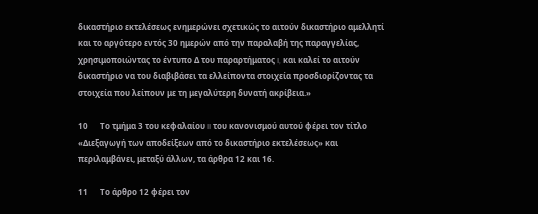δικαστήριο εκτελέσεως ενημερώνει σχετικώς το αιτούν δικαστήριο αμελλητί και το αργότερο εντός 30 ημερών από την παραλαβή της παραγγελίας, χρησιμοποιώντας το έντυπο Δ του παραρτήματος I, και καλεί το αιτούν δικαστήριο να του διαβιβάσει τα ελλείποντα στοιχεία προσδιορίζοντας τα στοιχεία που λείπουν με τη μεγαλύτερη δυνατή ακρίβεια.»

10      Το τμήμα 3 του κεφαλαίου II του κανονισμού αυτού φέρει τον τίτλο «Διεξαγωγή των αποδείξεων από το δικαστήριο εκτελέσεως» και περιλαμβάνει, μεταξύ άλλων, τα άρθρα 12 και 16.

11      Το άρθρο 12 φέρει τον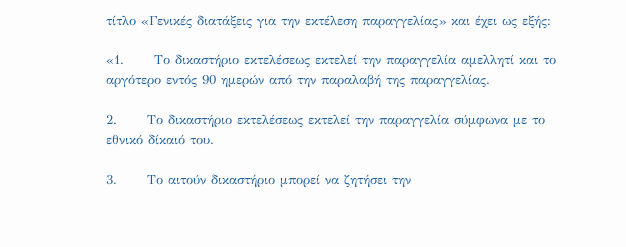τίτλο «Γενικές διατάξεις για την εκτέλεση παραγγελίας» και έχει ως εξής:

«1.      Το δικαστήριο εκτελέσεως εκτελεί την παραγγελία αμελλητί και το αργότερο εντός 90 ημερών από την παραλαβή της παραγγελίας.

2.      Το δικαστήριο εκτελέσεως εκτελεί την παραγγελία σύμφωνα με το εθνικό δίκαιό του.

3.      Το αιτούν δικαστήριο μπορεί να ζητήσει την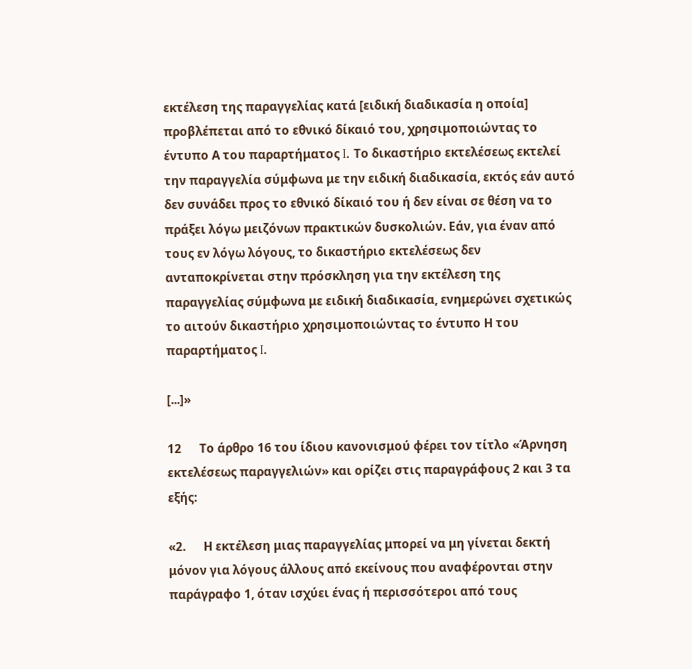εκτέλεση της παραγγελίας κατά [ειδική διαδικασία η οποία] προβλέπεται από το εθνικό δίκαιό του, χρησιμοποιώντας το έντυπο Α του παραρτήματος I. Το δικαστήριο εκτελέσεως εκτελεί την παραγγελία σύμφωνα με την ειδική διαδικασία, εκτός εάν αυτό δεν συνάδει προς το εθνικό δίκαιό του ή δεν είναι σε θέση να το πράξει λόγω μειζόνων πρακτικών δυσκολιών. Εάν, για έναν από τους εν λόγω λόγους, το δικαστήριο εκτελέσεως δεν ανταποκρίνεται στην πρόσκληση για την εκτέλεση της παραγγελίας σύμφωνα με ειδική διαδικασία, ενημερώνει σχετικώς το αιτούν δικαστήριο χρησιμοποιώντας το έντυπο Η του παραρτήματος I.

[...]»

12      Το άρθρο 16 του ίδιου κανονισμού φέρει τον τίτλο «Άρνηση εκτελέσεως παραγγελιών» και ορίζει στις παραγράφους 2 και 3 τα εξής:

«2.      Η εκτέλεση μιας παραγγελίας μπορεί να μη γίνεται δεκτή μόνον για λόγους άλλους από εκείνους που αναφέρονται στην παράγραφο 1, όταν ισχύει ένας ή περισσότεροι από τους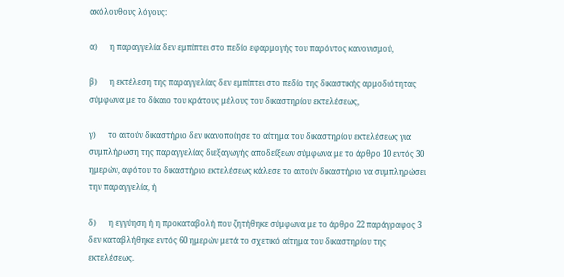ακόλουθους λόγους:

α)      η παραγγελία δεν εμπίπτει στο πεδίο εφαρμογής του παρόντος κανονισμού,

β)      η εκτέλεση της παραγγελίας δεν εμπίπτει στο πεδίο της δικαστικής αρμοδιότητας σύμφωνα με το δίκαιο του κράτους μέλους του δικαστηρίου εκτελέσεως,

γ)      το αιτούν δικαστήριο δεν ικανοποίησε το αίτημα του δικαστηρίου εκτελέσεως για συμπλήρωση της παραγγελίας διεξαγωγής αποδείξεων σύμφωνα με το άρθρο 10 εντός 30 ημερών, αφότου το δικαστήριο εκτελέσεως κάλεσε το αιτούν δικαστήριο να συμπληρώσει την παραγγελία, ή

δ)      η εγγύηση ή η προκαταβολή που ζητήθηκε σύμφωνα με το άρθρο 22 παράγραφος 3 δεν καταβλήθηκε εντός 60 ημερών μετά το σχετικό αίτημα του δικαστηρίου της εκτελέσεως.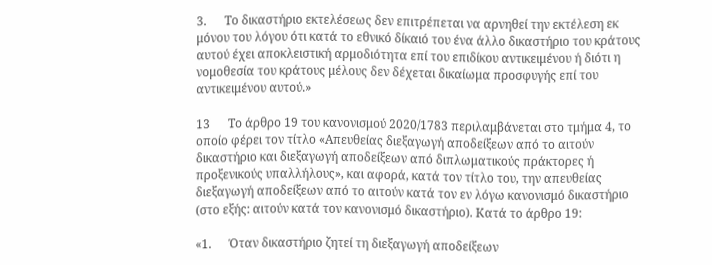3.      Το δικαστήριο εκτελέσεως δεν επιτρέπεται να αρνηθεί την εκτέλεση εκ μόνου του λόγου ότι κατά το εθνικό δίκαιό του ένα άλλο δικαστήριο του κράτους αυτού έχει αποκλειστική αρμοδιότητα επί του επιδίκου αντικειμένου ή διότι η νομοθεσία του κράτους μέλους δεν δέχεται δικαίωμα προσφυγής επί του αντικειμένου αυτού.»

13      Το άρθρο 19 του κανονισμού 2020/1783 περιλαμβάνεται στο τμήμα 4, το οποίο φέρει τον τίτλο «Απευθείας διεξαγωγή αποδείξεων από το αιτούν δικαστήριο και διεξαγωγή αποδείξεων από διπλωματικούς πράκτορες ή προξενικούς υπαλλήλους», και αφορά, κατά τον τίτλο του, την απευθείας διεξαγωγή αποδείξεων από το αιτούν κατά τον εν λόγω κανονισμό δικαστήριο (στο εξής: αιτούν κατά τον κανονισμό δικαστήριο). Κατά το άρθρο 19:

«1.      Όταν δικαστήριο ζητεί τη διεξαγωγή αποδείξεων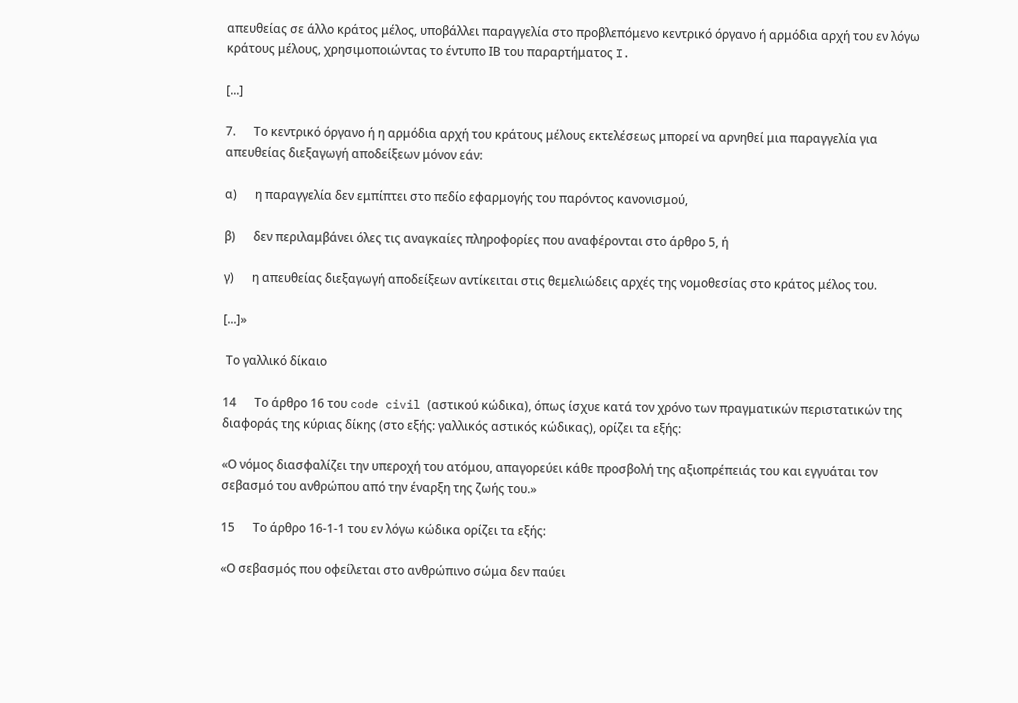απευθείας σε άλλο κράτος μέλος, υποβάλλει παραγγελία στο προβλεπόμενο κεντρικό όργανο ή αρμόδια αρχή του εν λόγω κράτους μέλους, χρησιμοποιώντας το έντυπο ΙΒ του παραρτήματος I.

[...]

7.      Το κεντρικό όργανο ή η αρμόδια αρχή του κράτους μέλους εκτελέσεως μπορεί να αρνηθεί μια παραγγελία για απευθείας διεξαγωγή αποδείξεων μόνον εάν:

α)      η παραγγελία δεν εμπίπτει στο πεδίο εφαρμογής του παρόντος κανονισμού,

β)      δεν περιλαμβάνει όλες τις αναγκαίες πληροφορίες που αναφέρονται στο άρθρο 5, ή

γ)      η απευθείας διεξαγωγή αποδείξεων αντίκειται στις θεμελιώδεις αρχές της νομοθεσίας στο κράτος μέλος του.

[...]»

 Το γαλλικό δίκαιο

14      Το άρθρο 16 του code civil (αστικού κώδικα), όπως ίσχυε κατά τον χρόνο των πραγματικών περιστατικών της διαφοράς της κύριας δίκης (στο εξής: γαλλικός αστικός κώδικας), ορίζει τα εξής:

«Ο νόμος διασφαλίζει την υπεροχή του ατόμου, απαγορεύει κάθε προσβολή της αξιοπρέπειάς του και εγγυάται τον σεβασμό του ανθρώπου από την έναρξη της ζωής του.»

15      Το άρθρο 16-1-1 του εν λόγω κώδικα ορίζει τα εξής:

«Ο σεβασμός που οφείλεται στο ανθρώπινο σώμα δεν παύει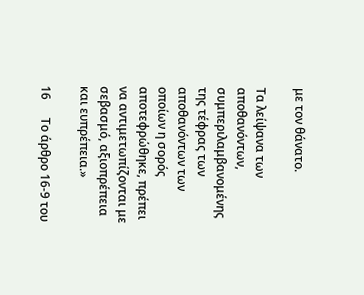με τον θάνατο.

Τα λείψανα των αποθανόντων, συμπεριλαμβανομένης της τέφρας των αποθανόντων των οποίων η σορός αποτεφρώθηκε, πρέπει να αντιμετωπίζονται με σεβασμό, αξιοπρέπεια και ευπρέπεια.»

16      Το άρθρο 16-9 του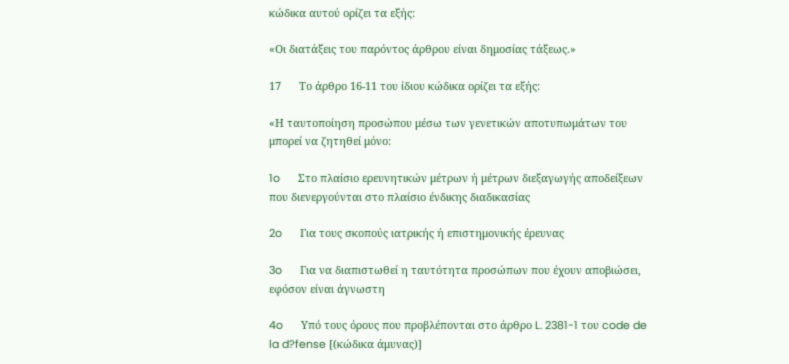κώδικα αυτού ορίζει τα εξής:

«Οι διατάξεις του παρόντος άρθρου είναι δημοσίας τάξεως.»

17      Το άρθρο 16-11 του ίδιου κώδικα ορίζει τα εξής:

«Η ταυτοποίηση προσώπου μέσω των γενετικών αποτυπωμάτων του μπορεί να ζητηθεί μόνο:

1o      Στο πλαίσιο ερευνητικών μέτρων ή μέτρων διεξαγωγής αποδείξεων που διενεργούνται στο πλαίσιο ένδικης διαδικασίας

2o      Για τους σκοπούς ιατρικής ή επιστημονικής έρευνας

3o      Για να διαπιστωθεί η ταυτότητα προσώπων που έχουν αποβιώσει, εφόσον είναι άγνωστη

4o      Υπό τους όρους που προβλέπονται στο άρθρο L. 2381-1 του code de la d?fense [(κώδικα άμυνας)]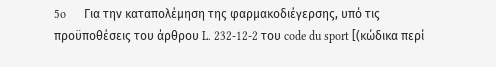5o      Για την καταπολέμηση της φαρμακοδιέγερσης, υπό τις προϋποθέσεις του άρθρου L. 232-12-2 του code du sport [(κώδικα περί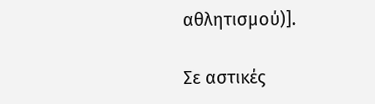αθλητισμού)].

Σε αστικές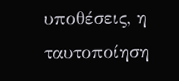υποθέσεις, η ταυτοποίηση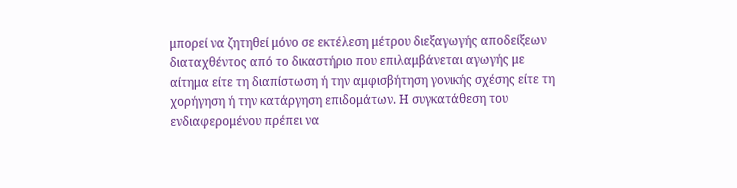μπορεί να ζητηθεί μόνο σε εκτέλεση μέτρου διεξαγωγής αποδείξεων διαταχθέντος από το δικαστήριο που επιλαμβάνεται αγωγής με αίτημα είτε τη διαπίστωση ή την αμφισβήτηση γονικής σχέσης είτε τη χορήγηση ή την κατάργηση επιδομάτων. Η συγκατάθεση του ενδιαφερομένου πρέπει να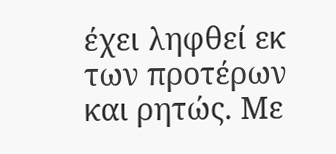έχει ληφθεί εκ των προτέρων και ρητώς. Με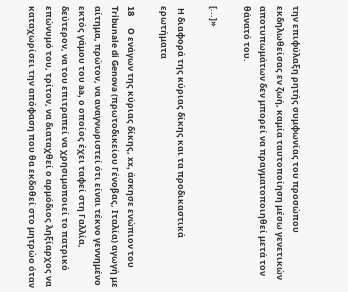την επιφύλαξη ρητής συμφωνίας του προσώπου εκδηλωθείσας εν ζωή, καμία ταυτοποίηση μέσω γενετικών αποτυπωμάτων δεν μπορεί να πραγματοποιηθεί μετά τον θάνατό του.

[...]»

 Η διαφορά της κύριας δίκης και τα προδικαστικά ερωτήματα

18      O ενάγων της κύριας δίκης, xx, άσκησε ενώπιον του Tribunale di Genova (πρωτοδικείου Γένοβας, Ιταλία) αγωγή με αίτημα, πρώτον, να αναγνωριστεί ότι είναι τέκνο γεννημένο εκτός γάμου του aa, ο οποίος έχει ταφεί στη Γαλλία, δεύτερον, να του επιτραπεί να χρησιμοποιεί το πατρικό επώνυμό του, τρίτον, να διαταχθεί ο αρμόδιος ληξίαρχος να καταχωρίσει την απόφαση που θα εκδοθεί στο μητρώο όταν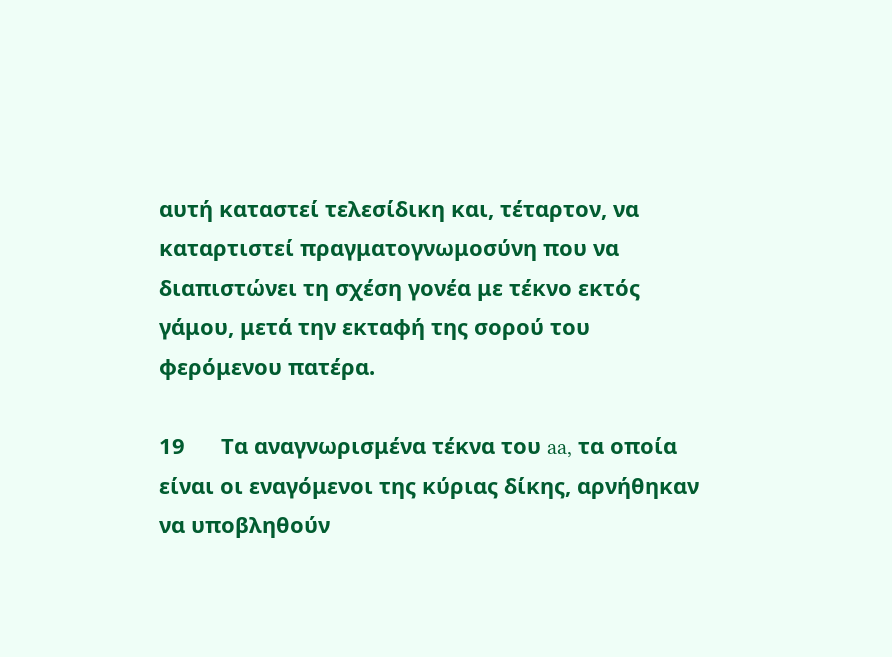αυτή καταστεί τελεσίδικη και, τέταρτον, να καταρτιστεί πραγματογνωμοσύνη που να διαπιστώνει τη σχέση γονέα με τέκνο εκτός γάμου, μετά την εκταφή της σορού του φερόμενου πατέρα.

19      Τα αναγνωρισμένα τέκνα του aa, τα οποία είναι οι εναγόμενοι της κύριας δίκης, αρνήθηκαν να υποβληθούν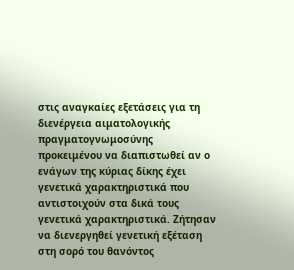στις αναγκαίες εξετάσεις για τη διενέργεια αιματολογικής πραγματογνωμοσύνης προκειμένου να διαπιστωθεί αν ο ενάγων της κύριας δίκης έχει γενετικά χαρακτηριστικά που αντιστοιχούν στα δικά τους γενετικά χαρακτηριστικά. Ζήτησαν να διενεργηθεί γενετική εξέταση στη σορό του θανόντος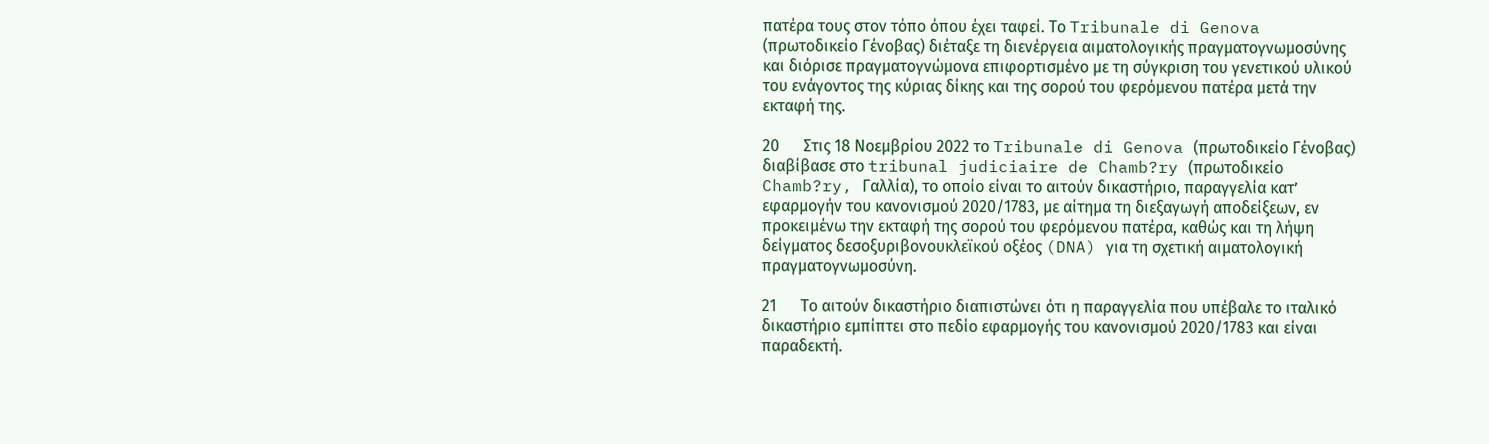πατέρα τους στον τόπο όπου έχει ταφεί. Το Tribunale di Genova (πρωτοδικείο Γένοβας) διέταξε τη διενέργεια αιματολογικής πραγματογνωμοσύνης και διόρισε πραγματογνώμονα επιφορτισμένο με τη σύγκριση του γενετικού υλικού του ενάγοντος της κύριας δίκης και της σορού του φερόμενου πατέρα μετά την εκταφή της.

20      Στις 18 Νοεμβρίου 2022 το Tribunale di Genova (πρωτοδικείο Γένοβας) διαβίβασε στο tribunal judiciaire de Chamb?ry (πρωτοδικείο Chamb?ry, Γαλλία), το οποίο είναι το αιτούν δικαστήριο, παραγγελία κατ’ εφαρμογήν του κανονισμού 2020/1783, με αίτημα τη διεξαγωγή αποδείξεων, εν προκειμένω την εκταφή της σορού του φερόμενου πατέρα, καθώς και τη λήψη δείγματος δεσοξυριβονουκλεϊκού οξέος (DNA) για τη σχετική αιματολογική πραγματογνωμοσύνη.

21      Το αιτούν δικαστήριο διαπιστώνει ότι η παραγγελία που υπέβαλε το ιταλικό δικαστήριο εμπίπτει στο πεδίο εφαρμογής του κανονισμού 2020/1783 και είναι παραδεκτή.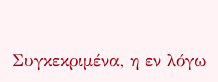Συγκεκριμένα, η εν λόγω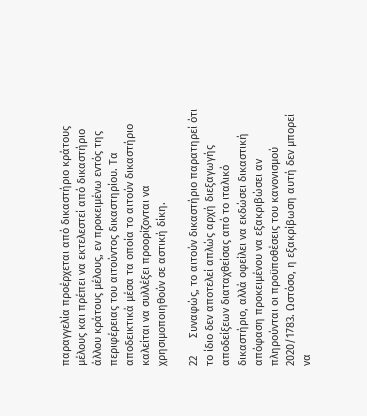παραγγελία προέρχεται από δικαστήριο κράτους μέλους και πρέπει να εκτελεστεί από δικαστήριο άλλου κράτους μέλους, εν προκειμένω εντός της περιφέρειας του αιτούντος δικαστηρίου. Τα αποδεικτικά μέσα τα οποία το αιτούν δικαστήριο καλείται να συλλέξει προορίζονται να χρησιμοποιηθούν σε αστική δίκη.

22      Συναφώς, το αιτούν δικαστήριο παρατηρεί ότι το ίδιο δεν αποτελεί απλώς αρχή διεξαγωγής αποδείξεων διαταχθείσας από το ιταλικό δικαστήριο, αλλά οφείλει να εκδώσει δικαστική απόφαση προκειμένου να εξακριβώσει αν πληρούνται οι προϋποθέσεις του κανονισμού 2020/1783. Ωστόσο, η εξακρίβωση αυτή δεν μπορεί να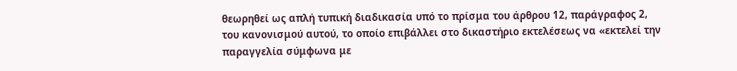θεωρηθεί ως απλή τυπική διαδικασία υπό το πρίσμα του άρθρου 12, παράγραφος 2, του κανονισμού αυτού, το οποίο επιβάλλει στο δικαστήριο εκτελέσεως να «εκτελεί την παραγγελία σύμφωνα με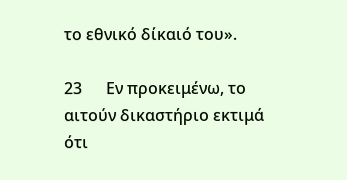το εθνικό δίκαιό του».

23      Εν προκειμένω, το αιτούν δικαστήριο εκτιμά ότι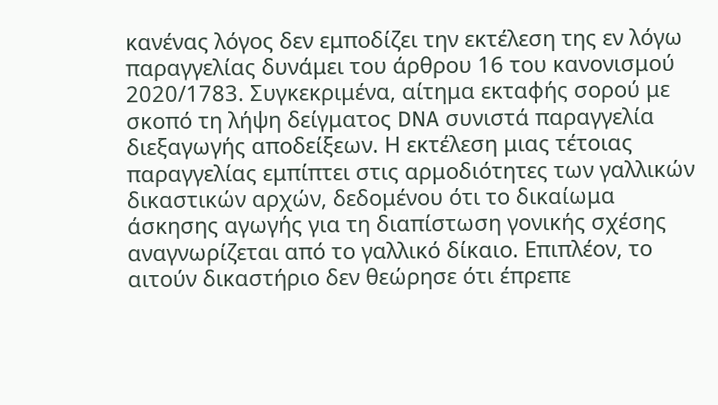κανένας λόγος δεν εμποδίζει την εκτέλεση της εν λόγω παραγγελίας δυνάμει του άρθρου 16 του κανονισμού 2020/1783. Συγκεκριμένα, αίτημα εκταφής σορού με σκοπό τη λήψη δείγματος DNA συνιστά παραγγελία διεξαγωγής αποδείξεων. Η εκτέλεση μιας τέτοιας παραγγελίας εμπίπτει στις αρμοδιότητες των γαλλικών δικαστικών αρχών, δεδομένου ότι το δικαίωμα άσκησης αγωγής για τη διαπίστωση γονικής σχέσης αναγνωρίζεται από το γαλλικό δίκαιο. Επιπλέον, το αιτούν δικαστήριο δεν θεώρησε ότι έπρεπε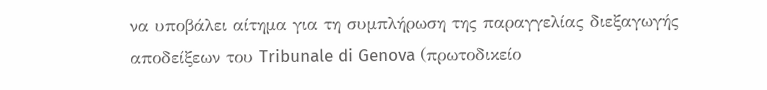να υποβάλει αίτημα για τη συμπλήρωση της παραγγελίας διεξαγωγής αποδείξεων του Tribunale di Genova (πρωτοδικείο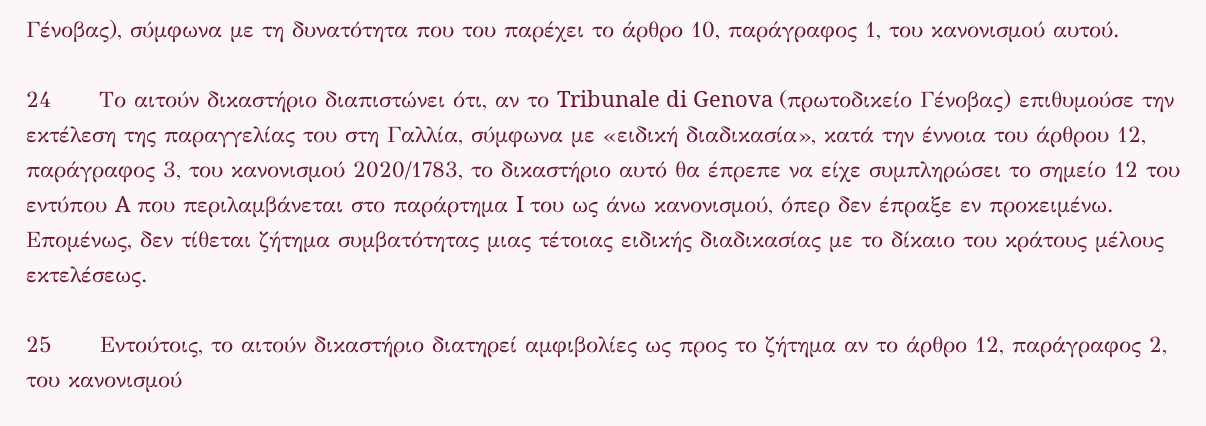Γένοβας), σύμφωνα με τη δυνατότητα που του παρέχει το άρθρο 10, παράγραφος 1, του κανονισμού αυτού.

24      Το αιτούν δικαστήριο διαπιστώνει ότι, αν το Tribunale di Genova (πρωτοδικείο Γένοβας) επιθυμούσε την εκτέλεση της παραγγελίας του στη Γαλλία, σύμφωνα με «ειδική διαδικασία», κατά την έννοια του άρθρου 12, παράγραφος 3, του κανονισμού 2020/1783, το δικαστήριο αυτό θα έπρεπε να είχε συμπληρώσει το σημείο 12 του εντύπου A που περιλαμβάνεται στο παράρτημα I του ως άνω κανονισμού, όπερ δεν έπραξε εν προκειμένω. Επομένως, δεν τίθεται ζήτημα συμβατότητας μιας τέτοιας ειδικής διαδικασίας με το δίκαιο του κράτους μέλους εκτελέσεως.

25      Εντούτοις, το αιτούν δικαστήριο διατηρεί αμφιβολίες ως προς το ζήτημα αν το άρθρο 12, παράγραφος 2, του κανονισμού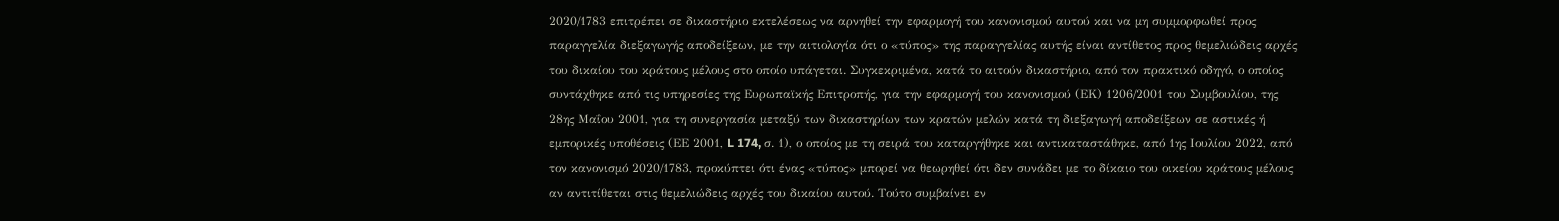2020/1783 επιτρέπει σε δικαστήριο εκτελέσεως να αρνηθεί την εφαρμογή του κανονισμού αυτού και να μη συμμορφωθεί προς παραγγελία διεξαγωγής αποδείξεων, με την αιτιολογία ότι ο «τύπος» της παραγγελίας αυτής είναι αντίθετος προς θεμελιώδεις αρχές του δικαίου του κράτους μέλους στο οποίο υπάγεται. Συγκεκριμένα, κατά το αιτούν δικαστήριο, από τον πρακτικό οδηγό, ο οποίος συντάχθηκε από τις υπηρεσίες της Ευρωπαϊκής Επιτροπής, για την εφαρμογή του κανονισμού (ΕΚ) 1206/2001 του Συμβουλίου, της 28ης Μαΐου 2001, για τη συνεργασία μεταξύ των δικαστηρίων των κρατών μελών κατά τη διεξαγωγή αποδείξεων σε αστικές ή εμπορικές υποθέσεις (ΕΕ 2001, L 174, σ. 1), ο οποίος με τη σειρά του καταργήθηκε και αντικαταστάθηκε, από 1ης Ιουλίου 2022, από τον κανονισμό 2020/1783, προκύπτει ότι ένας «τύπος» μπορεί να θεωρηθεί ότι δεν συνάδει με το δίκαιο του οικείου κράτους μέλους αν αντιτίθεται στις θεμελιώδεις αρχές του δικαίου αυτού. Τούτο συμβαίνει εν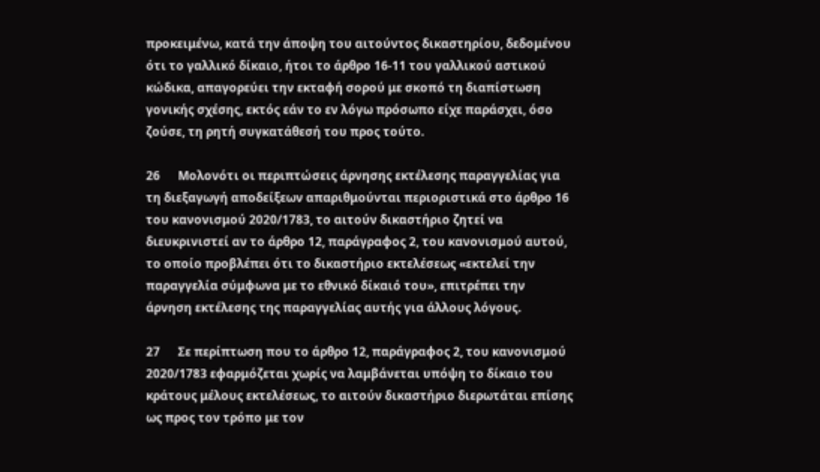προκειμένω, κατά την άποψη του αιτούντος δικαστηρίου, δεδομένου ότι το γαλλικό δίκαιο, ήτοι το άρθρο 16-11 του γαλλικού αστικού κώδικα, απαγορεύει την εκταφή σορού με σκοπό τη διαπίστωση γονικής σχέσης, εκτός εάν το εν λόγω πρόσωπο είχε παράσχει, όσο ζούσε, τη ρητή συγκατάθεσή του προς τούτο.

26      Μολονότι οι περιπτώσεις άρνησης εκτέλεσης παραγγελίας για τη διεξαγωγή αποδείξεων απαριθμούνται περιοριστικά στο άρθρο 16 του κανονισμού 2020/1783, το αιτούν δικαστήριο ζητεί να διευκρινιστεί αν το άρθρο 12, παράγραφος 2, του κανονισμού αυτού, το οποίο προβλέπει ότι το δικαστήριο εκτελέσεως «εκτελεί την παραγγελία σύμφωνα με το εθνικό δίκαιό του», επιτρέπει την άρνηση εκτέλεσης της παραγγελίας αυτής για άλλους λόγους.

27      Σε περίπτωση που το άρθρο 12, παράγραφος 2, του κανονισμού 2020/1783 εφαρμόζεται χωρίς να λαμβάνεται υπόψη το δίκαιο του κράτους μέλους εκτελέσεως, το αιτούν δικαστήριο διερωτάται επίσης ως προς τον τρόπο με τον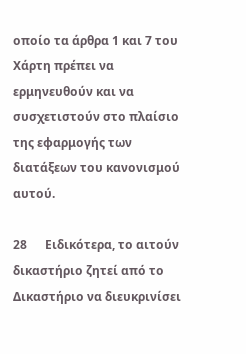οποίο τα άρθρα 1 και 7 του Χάρτη πρέπει να ερμηνευθούν και να συσχετιστούν στο πλαίσιο της εφαρμογής των διατάξεων του κανονισμού αυτού.

28      Ειδικότερα, το αιτούν δικαστήριο ζητεί από το Δικαστήριο να διευκρινίσει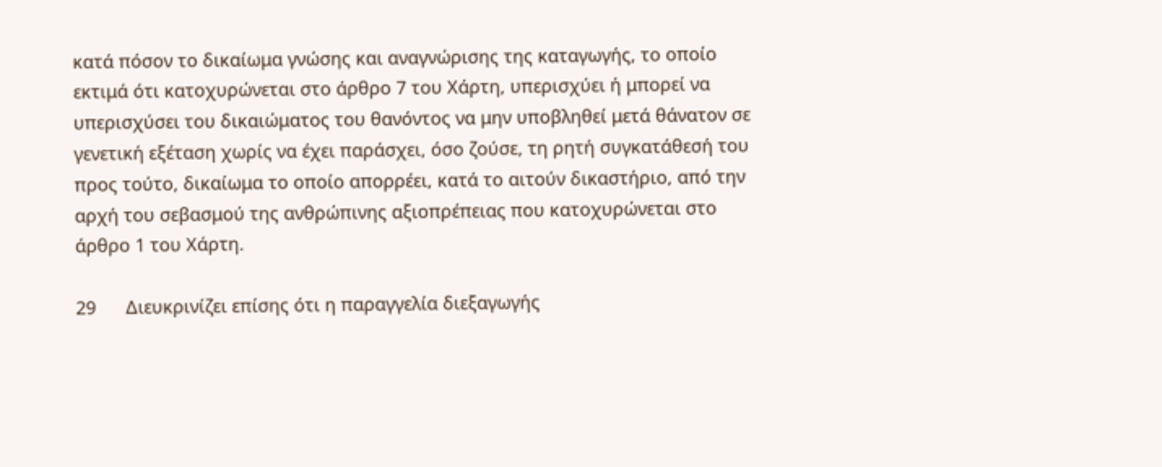κατά πόσον το δικαίωμα γνώσης και αναγνώρισης της καταγωγής, το οποίο εκτιμά ότι κατοχυρώνεται στο άρθρο 7 του Χάρτη, υπερισχύει ή μπορεί να υπερισχύσει του δικαιώματος του θανόντος να μην υποβληθεί μετά θάνατον σε γενετική εξέταση χωρίς να έχει παράσχει, όσο ζούσε, τη ρητή συγκατάθεσή του προς τούτο, δικαίωμα το οποίο απορρέει, κατά το αιτούν δικαστήριο, από την αρχή του σεβασμού της ανθρώπινης αξιοπρέπειας που κατοχυρώνεται στο άρθρο 1 του Χάρτη.

29      Διευκρινίζει επίσης ότι η παραγγελία διεξαγωγής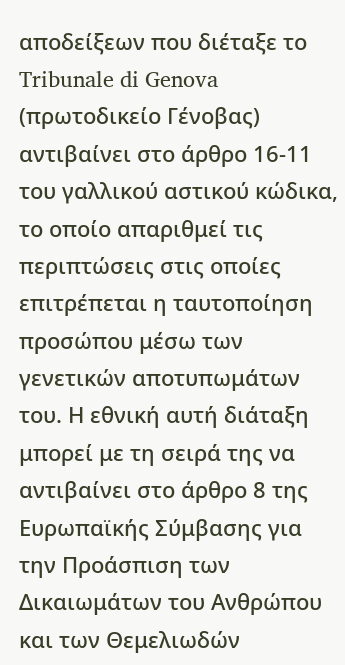αποδείξεων που διέταξε το Tribunale di Genova (πρωτοδικείο Γένοβας) αντιβαίνει στο άρθρο 16-11 του γαλλικού αστικού κώδικα, το οποίο απαριθμεί τις περιπτώσεις στις οποίες επιτρέπεται η ταυτοποίηση προσώπου μέσω των γενετικών αποτυπωμάτων του. Η εθνική αυτή διάταξη μπορεί με τη σειρά της να αντιβαίνει στο άρθρο 8 της Ευρωπαϊκής Σύμβασης για την Προάσπιση των Δικαιωμάτων του Ανθρώπου και των Θεμελιωδών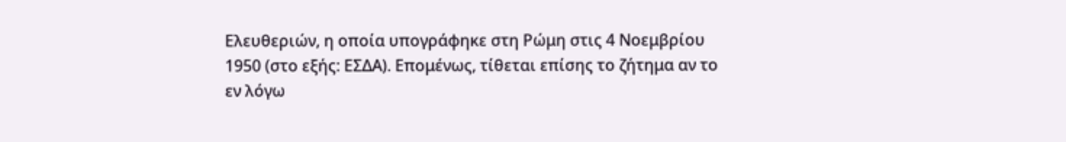Ελευθεριών, η οποία υπογράφηκε στη Ρώμη στις 4 Νοεμβρίου 1950 (στο εξής: ΕΣΔΑ). Επομένως, τίθεται επίσης το ζήτημα αν το εν λόγω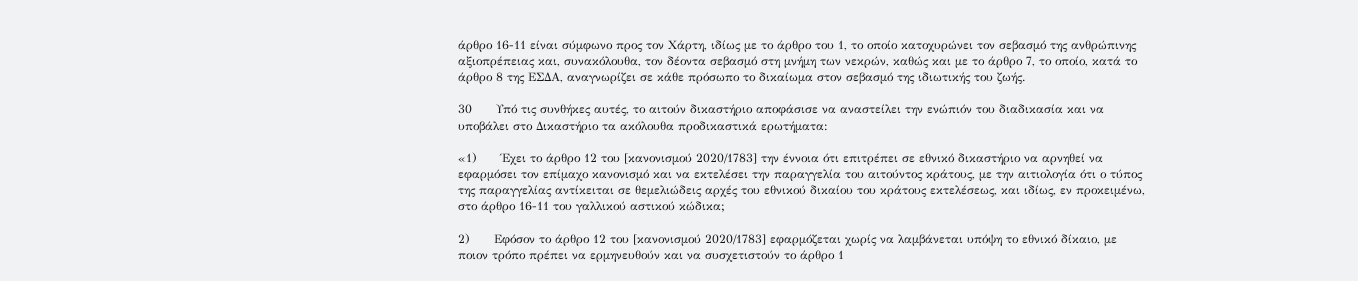άρθρο 16-11 είναι σύμφωνο προς τον Χάρτη, ιδίως με το άρθρο του 1, το οποίο κατοχυρώνει τον σεβασμό της ανθρώπινης αξιοπρέπειας και, συνακόλουθα, τον δέοντα σεβασμό στη μνήμη των νεκρών, καθώς και με το άρθρο 7, το οποίο, κατά το άρθρο 8 της ΕΣΔΑ, αναγνωρίζει σε κάθε πρόσωπο το δικαίωμα στον σεβασμό της ιδιωτικής του ζωής.

30      Υπό τις συνθήκες αυτές, το αιτούν δικαστήριο αποφάσισε να αναστείλει την ενώπιόν του διαδικασία και να υποβάλει στο Δικαστήριο τα ακόλουθα προδικαστικά ερωτήματα:

«1)      Έχει το άρθρο 12 του [κανονισμού 2020/1783] την έννοια ότι επιτρέπει σε εθνικό δικαστήριο να αρνηθεί να εφαρμόσει τον επίμαχο κανονισμό και να εκτελέσει την παραγγελία του αιτούντος κράτους, με την αιτιολογία ότι ο τύπος της παραγγελίας αντίκειται σε θεμελιώδεις αρχές του εθνικού δικαίου του κράτους εκτελέσεως, και ιδίως, εν προκειμένω, στο άρθρο 16-11 του γαλλικού αστικού κώδικα;

2)      Εφόσον το άρθρο 12 του [κανονισμού 2020/1783] εφαρμόζεται χωρίς να λαμβάνεται υπόψη το εθνικό δίκαιο, με ποιον τρόπο πρέπει να ερμηνευθούν και να συσχετιστούν το άρθρο 1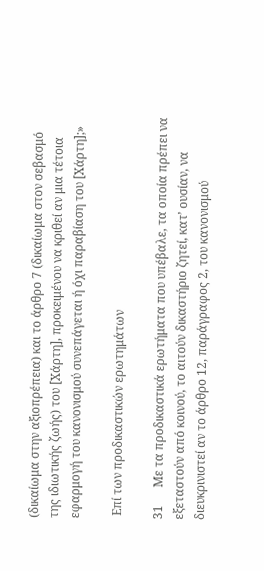(δικαίωμα στην αξιοπρέπεια) και το άρθρο 7 (δικαίωμα στον σεβασμό της ιδιωτικής ζωής) του [Χάρτη], προκειμένου να κριθεί αν μια τέτοια εφαρμογή του κανονισμού συνεπάγεται ή όχι παραβίαση του [Χάρτη];»

 Επί των προδικαστικών ερωτημάτων

31      Με τα προδικαστικά ερωτήματα που υπέβαλε, τα οποία πρέπει να εξεταστούν από κοινού, το αιτούν δικαστήριο ζητεί, κατ’ ουσίαν, να διευκρινιστεί αν το άρθρο 12, παράγραφος 2, του κανονισμού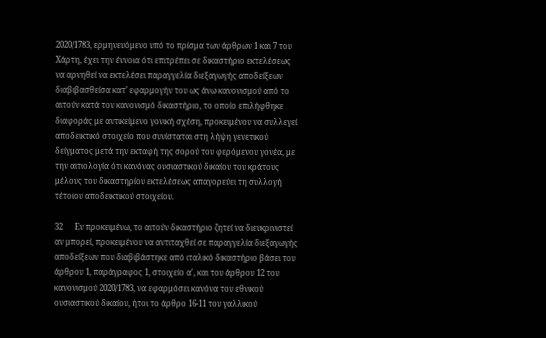2020/1783, ερμηνευόμενο υπό το πρίσμα των άρθρων 1 και 7 του Χάρτη, έχει την έννοια ότι επιτρέπει σε δικαστήριο εκτελέσεως να αρνηθεί να εκτελέσει παραγγελία διεξαγωγής αποδείξεων διαβιβασθείσα κατ’ εφαρμογήν του ως άνω κανονισμού από το αιτούν κατά τον κανονισμό δικαστήριο, το οποίο επιλήφθηκε διαφοράς με αντικείμενο γονική σχέση, προκειμένου να συλλεγεί αποδεικτικό στοιχείο που συνίσταται στη λήψη γενετικού δείγματος μετά την εκταφή της σορού του φερόμενου γονέα, με την αιτιολογία ότι κανόνας ουσιαστικού δικαίου του κράτους μέλους του δικαστηρίου εκτελέσεως απαγορεύει τη συλλογή τέτοιου αποδεικτικού στοιχείου.

32      Εν προκειμένω, το αιτούν δικαστήριο ζητεί να διευκρινιστεί αν μπορεί, προκειμένου να αντιταχθεί σε παραγγελία διεξαγωγής αποδείξεων που διαβιβάστηκε από ιταλικό δικαστήριο βάσει του άρθρου 1, παράγραφος 1, στοιχείο α', και του άρθρου 12 του κανονισμού 2020/1783, να εφαρμόσει κανόνα του εθνικού ουσιαστικού δικαίου, ήτοι το άρθρο 16-11 του γαλλικού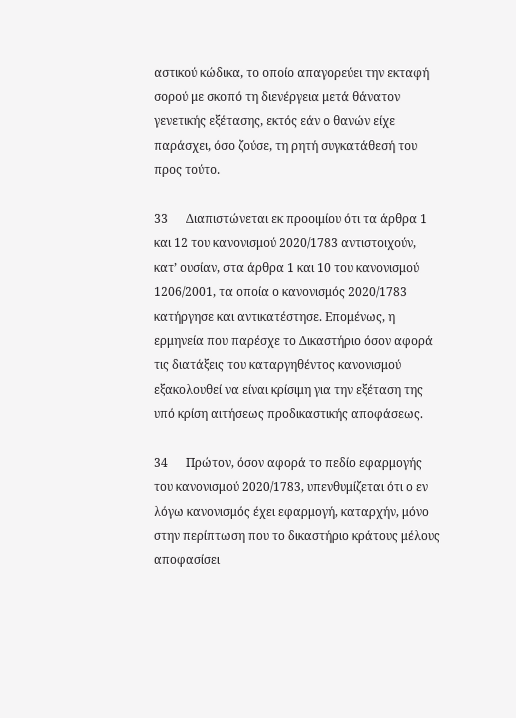αστικού κώδικα, το οποίο απαγορεύει την εκταφή σορού με σκοπό τη διενέργεια μετά θάνατον γενετικής εξέτασης, εκτός εάν ο θανών είχε παράσχει, όσο ζούσε, τη ρητή συγκατάθεσή του προς τούτο.

33      Διαπιστώνεται εκ προοιμίου ότι τα άρθρα 1 και 12 του κανονισμού 2020/1783 αντιστοιχούν, κατ’ ουσίαν, στα άρθρα 1 και 10 του κανονισμού 1206/2001, τα οποία ο κανονισμός 2020/1783 κατήργησε και αντικατέστησε. Επομένως, η ερμηνεία που παρέσχε το Δικαστήριο όσον αφορά τις διατάξεις του καταργηθέντος κανονισμού εξακολουθεί να είναι κρίσιμη για την εξέταση της υπό κρίση αιτήσεως προδικαστικής αποφάσεως.

34      Πρώτον, όσον αφορά το πεδίο εφαρμογής του κανονισμού 2020/1783, υπενθυμίζεται ότι ο εν λόγω κανονισμός έχει εφαρμογή, καταρχήν, μόνο στην περίπτωση που το δικαστήριο κράτους μέλους αποφασίσει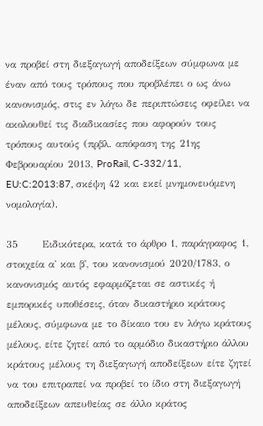να προβεί στη διεξαγωγή αποδείξεων σύμφωνα με έναν από τους τρόπους που προβλέπει ο ως άνω κανονισμός, στις εν λόγω δε περιπτώσεις οφείλει να ακολουθεί τις διαδικασίες που αφορούν τους τρόπους αυτούς (πρβλ. απόφαση της 21ης Φεβρουαρίου 2013, ProRail, C-332/11, EU:C:2013:87, σκέψη 42 και εκεί μνημονευόμενη νομολογία).

35      Ειδικότερα, κατά το άρθρο 1, παράγραφος 1, στοιχεία α' και β', του κανονισμού 2020/1783, ο κανονισμός αυτός εφαρμόζεται σε αστικές ή εμπορικές υποθέσεις, όταν δικαστήριο κράτους μέλους, σύμφωνα με το δίκαιο του εν λόγω κράτους μέλους, είτε ζητεί από το αρμόδιο δικαστήριο άλλου κράτους μέλους τη διεξαγωγή αποδείξεων είτε ζητεί να του επιτραπεί να προβεί το ίδιο στη διεξαγωγή αποδείξεων απευθείας σε άλλο κράτος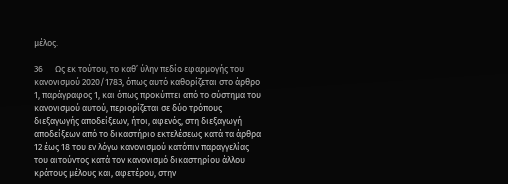μέλος.

36      Ως εκ τούτου, το καθ’ ύλην πεδίο εφαρμογής του κανονισμού 2020/1783, όπως αυτό καθορίζεται στο άρθρο 1, παράγραφος 1, και όπως προκύπτει από το σύστημα του κανονισμού αυτού, περιορίζεται σε δύο τρόπους διεξαγωγής αποδείξεων, ήτοι, αφενός, στη διεξαγωγή αποδείξεων από το δικαστήριο εκτελέσεως κατά τα άρθρα 12 έως 18 του εν λόγω κανονισμού κατόπιν παραγγελίας του αιτούντος κατά τον κανονισμό δικαστηρίου άλλου κράτους μέλους και, αφετέρου, στην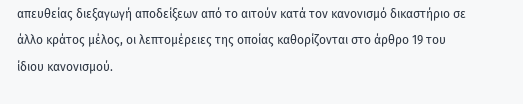απευθείας διεξαγωγή αποδείξεων από το αιτούν κατά τον κανονισμό δικαστήριο σε άλλο κράτος μέλος, οι λεπτομέρειες της οποίας καθορίζονται στο άρθρο 19 του ίδιου κανονισμού.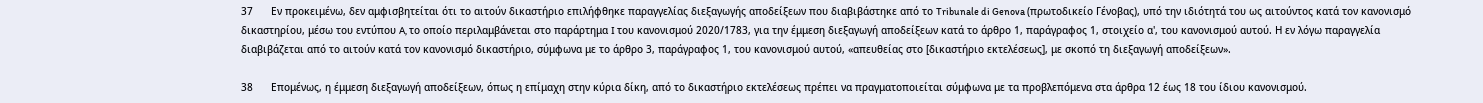37      Εν προκειμένω, δεν αμφισβητείται ότι το αιτούν δικαστήριο επιλήφθηκε παραγγελίας διεξαγωγής αποδείξεων που διαβιβάστηκε από το Tribunale di Genova (πρωτοδικείο Γένοβας), υπό την ιδιότητά του ως αιτούντος κατά τον κανονισμό δικαστηρίου, μέσω του εντύπου A, το οποίο περιλαμβάνεται στο παράρτημα I του κανονισμού 2020/1783, για την έμμεση διεξαγωγή αποδείξεων κατά το άρθρο 1, παράγραφος 1, στοιχείο α', του κανονισμού αυτού. Η εν λόγω παραγγελία διαβιβάζεται από το αιτούν κατά τον κανονισμό δικαστήριο, σύμφωνα με το άρθρο 3, παράγραφος 1, του κανονισμού αυτού, «απευθείας στο [δικαστήριο εκτελέσεως], με σκοπό τη διεξαγωγή αποδείξεων».

38      Επομένως, η έμμεση διεξαγωγή αποδείξεων, όπως η επίμαχη στην κύρια δίκη, από το δικαστήριο εκτελέσεως πρέπει να πραγματοποιείται σύμφωνα με τα προβλεπόμενα στα άρθρα 12 έως 18 του ίδιου κανονισμού.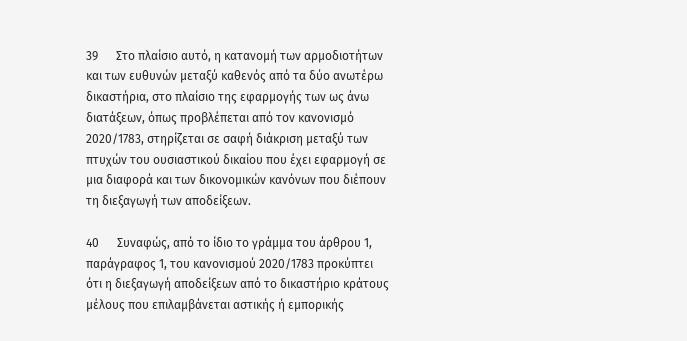39      Στο πλαίσιο αυτό, η κατανομή των αρμοδιοτήτων και των ευθυνών μεταξύ καθενός από τα δύο ανωτέρω δικαστήρια, στο πλαίσιο της εφαρμογής των ως άνω διατάξεων, όπως προβλέπεται από τον κανονισμό 2020/1783, στηρίζεται σε σαφή διάκριση μεταξύ των πτυχών του ουσιαστικού δικαίου που έχει εφαρμογή σε μια διαφορά και των δικονομικών κανόνων που διέπουν τη διεξαγωγή των αποδείξεων.

40      Συναφώς, από το ίδιο το γράμμα του άρθρου 1, παράγραφος 1, του κανονισμού 2020/1783 προκύπτει ότι η διεξαγωγή αποδείξεων από το δικαστήριο κράτους μέλους που επιλαμβάνεται αστικής ή εμπορικής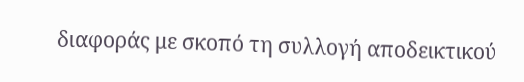διαφοράς με σκοπό τη συλλογή αποδεικτικού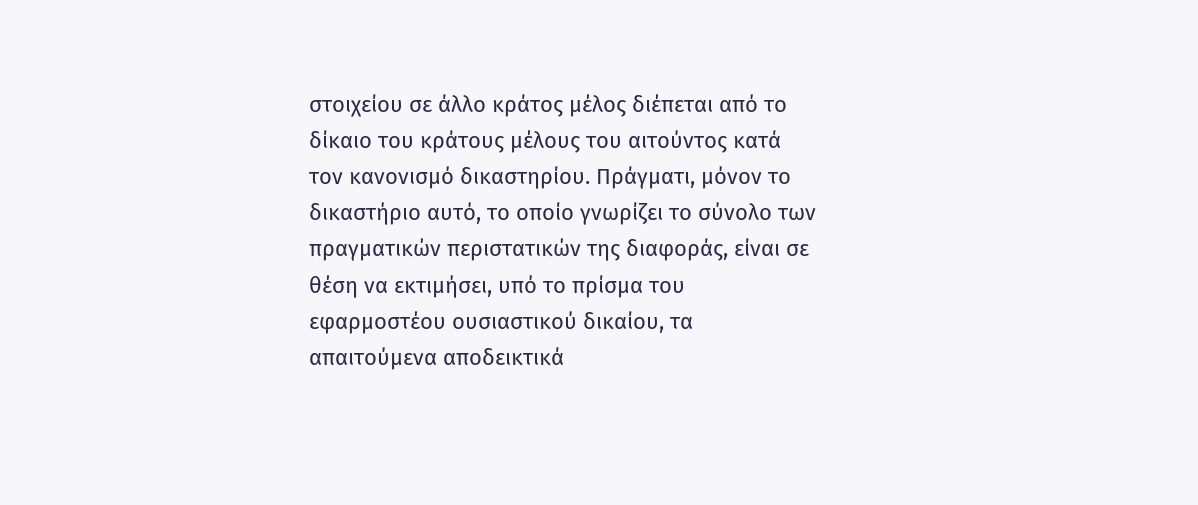στοιχείου σε άλλο κράτος μέλος διέπεται από το δίκαιο του κράτους μέλους του αιτούντος κατά τον κανονισμό δικαστηρίου. Πράγματι, μόνον το δικαστήριο αυτό, το οποίο γνωρίζει το σύνολο των πραγματικών περιστατικών της διαφοράς, είναι σε θέση να εκτιμήσει, υπό το πρίσμα του εφαρμοστέου ουσιαστικού δικαίου, τα απαιτούμενα αποδεικτικά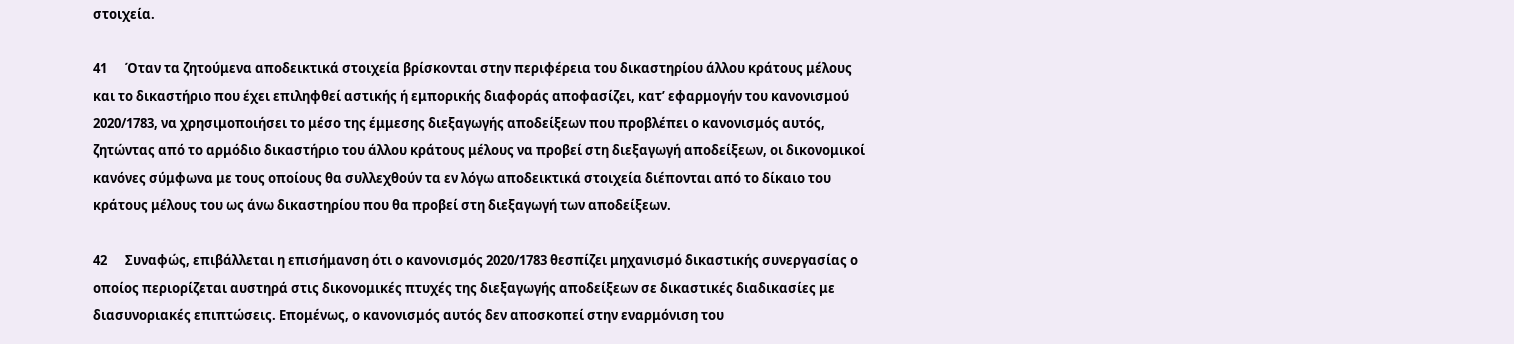στοιχεία.

41      Όταν τα ζητούμενα αποδεικτικά στοιχεία βρίσκονται στην περιφέρεια του δικαστηρίου άλλου κράτους μέλους και το δικαστήριο που έχει επιληφθεί αστικής ή εμπορικής διαφοράς αποφασίζει, κατ’ εφαρμογήν του κανονισμού 2020/1783, να χρησιμοποιήσει το μέσο της έμμεσης διεξαγωγής αποδείξεων που προβλέπει ο κανονισμός αυτός, ζητώντας από το αρμόδιο δικαστήριο του άλλου κράτους μέλους να προβεί στη διεξαγωγή αποδείξεων, οι δικονομικοί κανόνες σύμφωνα με τους οποίους θα συλλεχθούν τα εν λόγω αποδεικτικά στοιχεία διέπονται από το δίκαιο του κράτους μέλους του ως άνω δικαστηρίου που θα προβεί στη διεξαγωγή των αποδείξεων.

42      Συναφώς, επιβάλλεται η επισήμανση ότι ο κανονισμός 2020/1783 θεσπίζει μηχανισμό δικαστικής συνεργασίας ο οποίος περιορίζεται αυστηρά στις δικονομικές πτυχές της διεξαγωγής αποδείξεων σε δικαστικές διαδικασίες με διασυνοριακές επιπτώσεις. Επομένως, ο κανονισμός αυτός δεν αποσκοπεί στην εναρμόνιση του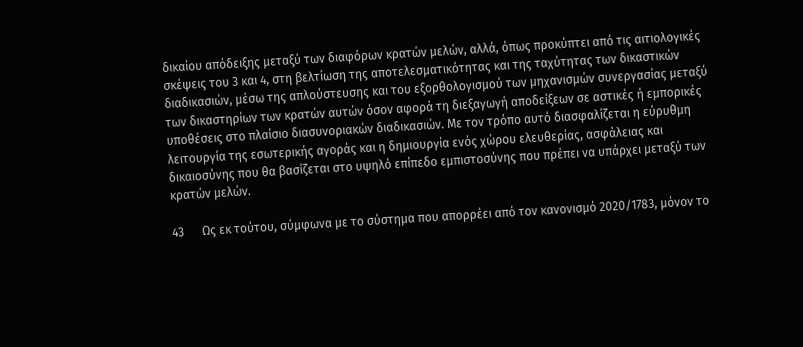δικαίου απόδειξης μεταξύ των διαφόρων κρατών μελών, αλλά, όπως προκύπτει από τις αιτιολογικές σκέψεις του 3 και 4, στη βελτίωση της αποτελεσματικότητας και της ταχύτητας των δικαστικών διαδικασιών, μέσω της απλούστευσης και του εξορθολογισμού των μηχανισμών συνεργασίας μεταξύ των δικαστηρίων των κρατών αυτών όσον αφορά τη διεξαγωγή αποδείξεων σε αστικές ή εμπορικές υποθέσεις στο πλαίσιο διασυνοριακών διαδικασιών. Με τον τρόπο αυτό διασφαλίζεται η εύρυθμη λειτουργία της εσωτερικής αγοράς και η δημιουργία ενός χώρου ελευθερίας, ασφάλειας και δικαιοσύνης που θα βασίζεται στο υψηλό επίπεδο εμπιστοσύνης που πρέπει να υπάρχει μεταξύ των κρατών μελών.

43      Ως εκ τούτου, σύμφωνα με το σύστημα που απορρέει από τον κανονισμό 2020/1783, μόνον το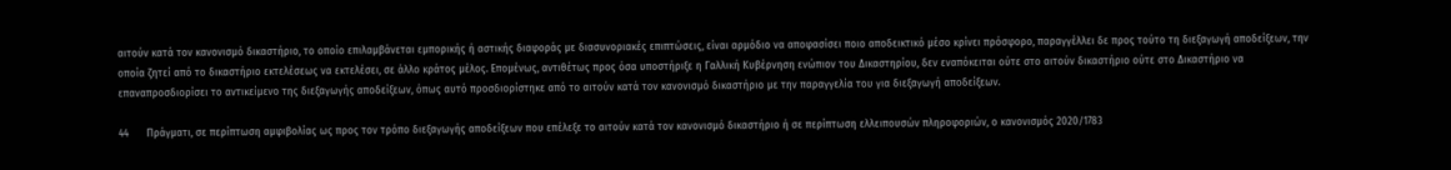αιτούν κατά τον κανονισμό δικαστήριο, το οποίο επιλαμβάνεται εμπορικής ή αστικής διαφοράς με διασυνοριακές επιπτώσεις, είναι αρμόδιο να αποφασίσει ποιο αποδεικτικό μέσο κρίνει πρόσφορο, παραγγέλλει δε προς τούτο τη διεξαγωγή αποδείξεων, την οποία ζητεί από το δικαστήριο εκτελέσεως να εκτελέσει, σε άλλο κράτος μέλος. Επομένως, αντιθέτως προς όσα υποστήριξε η Γαλλική Κυβέρνηση ενώπιον του Δικαστηρίου, δεν εναπόκειται ούτε στο αιτούν δικαστήριο ούτε στο Δικαστήριο να επαναπροσδιορίσει το αντικείμενο της διεξαγωγής αποδείξεων, όπως αυτό προσδιορίστηκε από το αιτούν κατά τον κανονισμό δικαστήριο με την παραγγελία του για διεξαγωγή αποδείξεων.

44      Πράγματι, σε περίπτωση αμφιβολίας ως προς τον τρόπο διεξαγωγής αποδείξεων που επέλεξε το αιτούν κατά τον κανονισμό δικαστήριο ή σε περίπτωση ελλειπουσών πληροφοριών, ο κανονισμός 2020/1783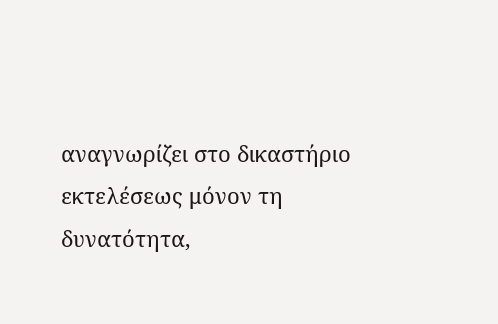αναγνωρίζει στο δικαστήριο εκτελέσεως μόνον τη δυνατότητα,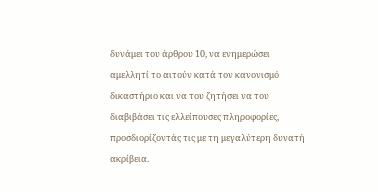δυνάμει του άρθρου 10, να ενημερώσει αμελλητί το αιτούν κατά τον κανονισμό δικαστήριο και να του ζητήσει να του διαβιβάσει τις ελλείπουσες πληροφορίες, προσδιορίζοντάς τις με τη μεγαλύτερη δυνατή ακρίβεια.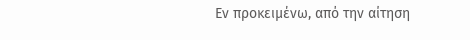Εν προκειμένω, από την αίτηση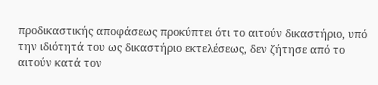προδικαστικής αποφάσεως προκύπτει ότι το αιτούν δικαστήριο, υπό την ιδιότητά του ως δικαστήριο εκτελέσεως, δεν ζήτησε από το αιτούν κατά τον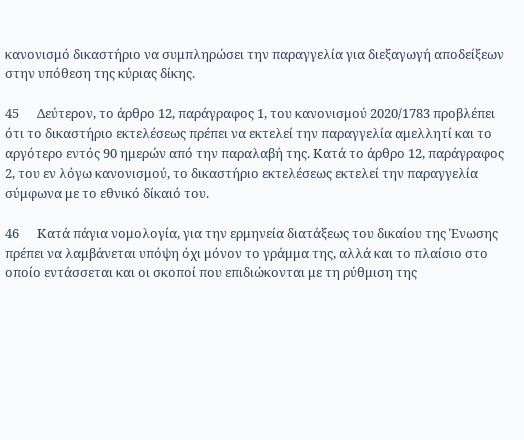κανονισμό δικαστήριο να συμπληρώσει την παραγγελία για διεξαγωγή αποδείξεων στην υπόθεση της κύριας δίκης.

45      Δεύτερον, το άρθρο 12, παράγραφος 1, του κανονισμού 2020/1783 προβλέπει ότι το δικαστήριο εκτελέσεως πρέπει να εκτελεί την παραγγελία αμελλητί και το αργότερο εντός 90 ημερών από την παραλαβή της. Κατά το άρθρο 12, παράγραφος 2, του εν λόγω κανονισμού, το δικαστήριο εκτελέσεως εκτελεί την παραγγελία σύμφωνα με το εθνικό δίκαιό του.

46      Κατά πάγια νομολογία, για την ερμηνεία διατάξεως του δικαίου της Ένωσης πρέπει να λαμβάνεται υπόψη όχι μόνον το γράμμα της, αλλά και το πλαίσιο στο οποίο εντάσσεται και οι σκοποί που επιδιώκονται με τη ρύθμιση της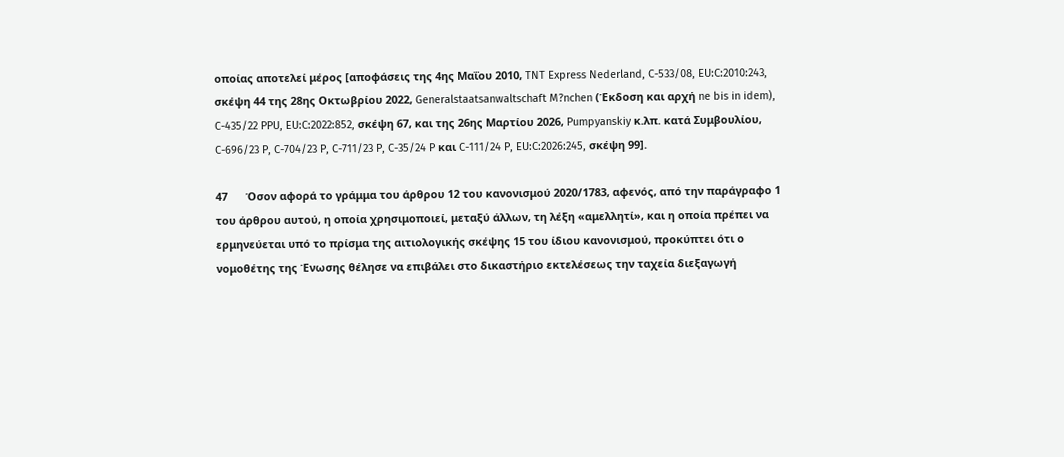οποίας αποτελεί μέρος [αποφάσεις της 4ης Μαΐου 2010, TNT Express Nederland, C-533/08, EU:C:2010:243, σκέψη 44 της 28ης Οκτωβρίου 2022, Generalstaatsanwaltschaft M?nchen (Έκδοση και αρχή ne bis in idem), C-435/22 PPU, EU:C:2022:852, σκέψη 67, και της 26ης Μαρτίου 2026, Pumpyanskiy κ.λπ. κατά Συμβουλίου, C-696/23 P, C-704/23 P, C-711/23 P, C-35/24 P και C-111/24 P, EU:C:2026:245, σκέψη 99].

47      Όσον αφορά το γράμμα του άρθρου 12 του κανονισμού 2020/1783, αφενός, από την παράγραφο 1 του άρθρου αυτού, η οποία χρησιμοποιεί, μεταξύ άλλων, τη λέξη «αμελλητί», και η οποία πρέπει να ερμηνεύεται υπό το πρίσμα της αιτιολογικής σκέψης 15 του ίδιου κανονισμού, προκύπτει ότι ο νομοθέτης της Ένωσης θέλησε να επιβάλει στο δικαστήριο εκτελέσεως την ταχεία διεξαγωγή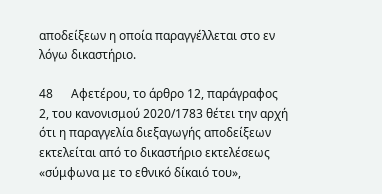αποδείξεων η οποία παραγγέλλεται στο εν λόγω δικαστήριο.

48      Αφετέρου, το άρθρο 12, παράγραφος 2, του κανονισμού 2020/1783 θέτει την αρχή ότι η παραγγελία διεξαγωγής αποδείξεων εκτελείται από το δικαστήριο εκτελέσεως «σύμφωνα με το εθνικό δίκαιό του»,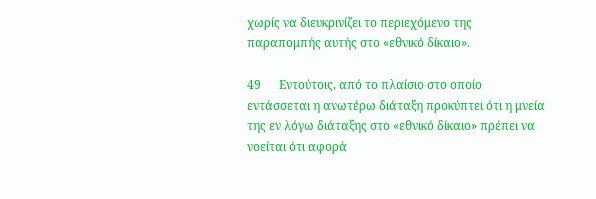χωρίς να διευκρινίζει το περιεχόμενο της παραπομπής αυτής στο «εθνικό δίκαιο».

49      Εντούτοις, από το πλαίσιο στο οποίο εντάσσεται η ανωτέρω διάταξη προκύπτει ότι η μνεία της εν λόγω διάταξης στο «εθνικό δίκαιο» πρέπει να νοείται ότι αφορά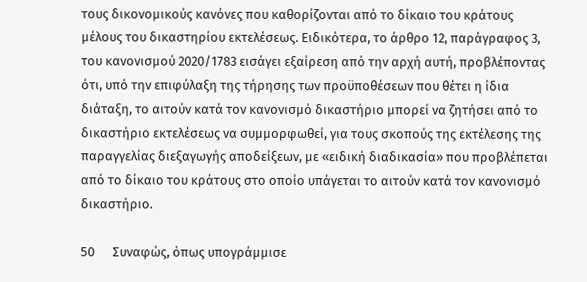τους δικονομικούς κανόνες που καθορίζονται από το δίκαιο του κράτους μέλους του δικαστηρίου εκτελέσεως. Ειδικότερα, το άρθρο 12, παράγραφος 3, του κανονισμού 2020/1783 εισάγει εξαίρεση από την αρχή αυτή, προβλέποντας ότι, υπό την επιφύλαξη της τήρησης των προϋποθέσεων που θέτει η ίδια διάταξη, το αιτούν κατά τον κανονισμό δικαστήριο μπορεί να ζητήσει από το δικαστήριο εκτελέσεως να συμμορφωθεί, για τους σκοπούς της εκτέλεσης της παραγγελίας διεξαγωγής αποδείξεων, με «ειδική διαδικασία» που προβλέπεται από το δίκαιο του κράτους στο οποίο υπάγεται το αιτούν κατά τον κανονισμό δικαστήριο.

50      Συναφώς, όπως υπογράμμισε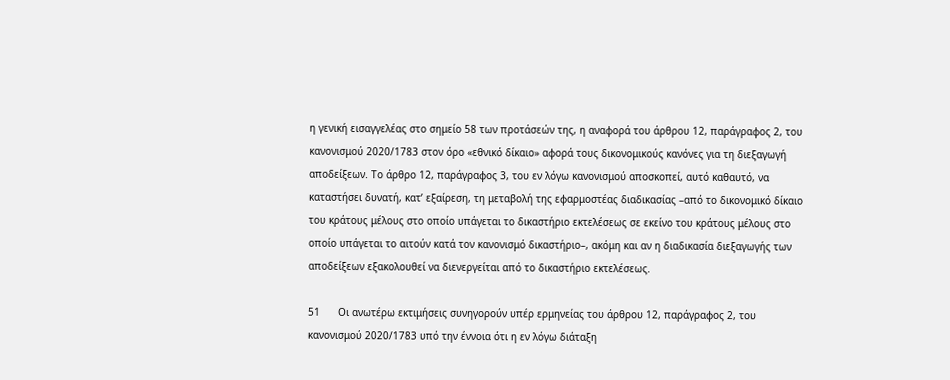η γενική εισαγγελέας στο σημείο 58 των προτάσεών της, η αναφορά του άρθρου 12, παράγραφος 2, του κανονισμού 2020/1783 στον όρο «εθνικό δίκαιο» αφορά τους δικονομικούς κανόνες για τη διεξαγωγή αποδείξεων. Το άρθρο 12, παράγραφος 3, του εν λόγω κανονισμού αποσκοπεί, αυτό καθαυτό, να καταστήσει δυνατή, κατ’ εξαίρεση, τη μεταβολή της εφαρμοστέας διαδικασίας –από το δικονομικό δίκαιο του κράτους μέλους στο οποίο υπάγεται το δικαστήριο εκτελέσεως σε εκείνο του κράτους μέλους στο οποίο υπάγεται το αιτούν κατά τον κανονισμό δικαστήριο–, ακόμη και αν η διαδικασία διεξαγωγής των αποδείξεων εξακολουθεί να διενεργείται από το δικαστήριο εκτελέσεως.

51      Οι ανωτέρω εκτιμήσεις συνηγορούν υπέρ ερμηνείας του άρθρου 12, παράγραφος 2, του κανονισμού 2020/1783 υπό την έννοια ότι η εν λόγω διάταξη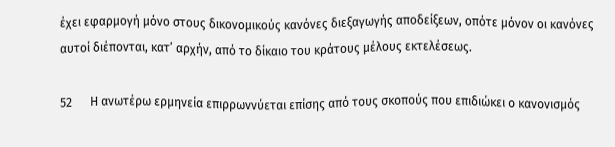έχει εφαρμογή μόνο στους δικονομικούς κανόνες διεξαγωγής αποδείξεων, οπότε μόνον οι κανόνες αυτοί διέπονται, κατ’ αρχήν, από το δίκαιο του κράτους μέλους εκτελέσεως.

52      Η ανωτέρω ερμηνεία επιρρωννύεται επίσης από τους σκοπούς που επιδιώκει ο κανονισμός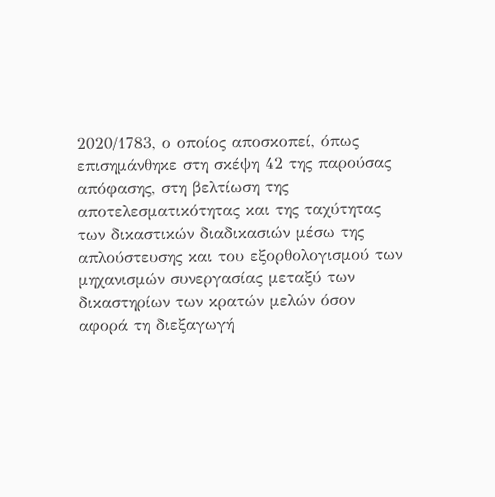2020/1783, ο οποίος αποσκοπεί, όπως επισημάνθηκε στη σκέψη 42 της παρούσας απόφασης, στη βελτίωση της αποτελεσματικότητας και της ταχύτητας των δικαστικών διαδικασιών μέσω της απλούστευσης και του εξορθολογισμού των μηχανισμών συνεργασίας μεταξύ των δικαστηρίων των κρατών μελών όσον αφορά τη διεξαγωγή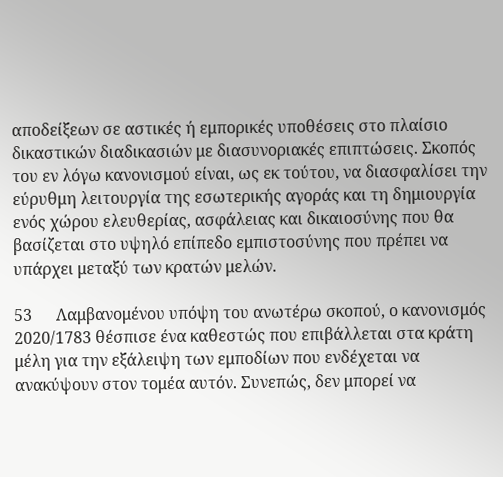αποδείξεων σε αστικές ή εμπορικές υποθέσεις στο πλαίσιο δικαστικών διαδικασιών με διασυνοριακές επιπτώσεις. Σκοπός του εν λόγω κανονισμού είναι, ως εκ τούτου, να διασφαλίσει την εύρυθμη λειτουργία της εσωτερικής αγοράς και τη δημιουργία ενός χώρου ελευθερίας, ασφάλειας και δικαιοσύνης που θα βασίζεται στο υψηλό επίπεδο εμπιστοσύνης που πρέπει να υπάρχει μεταξύ των κρατών μελών.

53      Λαμβανομένου υπόψη του ανωτέρω σκοπού, ο κανονισμός 2020/1783 θέσπισε ένα καθεστώς που επιβάλλεται στα κράτη μέλη για την εξάλειψη των εμποδίων που ενδέχεται να ανακύψουν στον τομέα αυτόν. Συνεπώς, δεν μπορεί να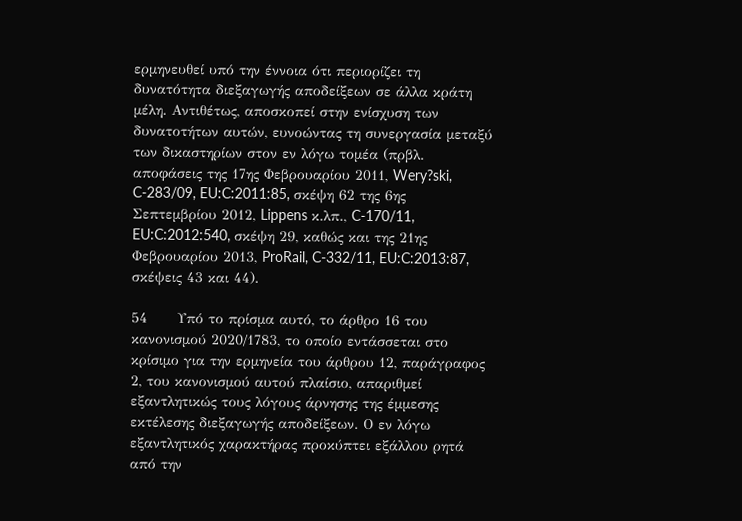ερμηνευθεί υπό την έννοια ότι περιορίζει τη δυνατότητα διεξαγωγής αποδείξεων σε άλλα κράτη μέλη. Αντιθέτως, αποσκοπεί στην ενίσχυση των δυνατοτήτων αυτών, ευνοώντας τη συνεργασία μεταξύ των δικαστηρίων στον εν λόγω τομέα (πρβλ. αποφάσεις της 17ης Φεβρουαρίου 2011, Wery?ski, C-283/09, EU:C:2011:85, σκέψη 62 της 6ης Σεπτεμβρίου 2012, Lippens κ.λπ., C-170/11, EU:C:2012:540, σκέψη 29, καθώς και της 21ης Φεβρουαρίου 2013, ProRail, C-332/11, EU:C:2013:87, σκέψεις 43 και 44).

54      Υπό το πρίσμα αυτό, το άρθρο 16 του κανονισμού 2020/1783, το οποίο εντάσσεται στο κρίσιμο για την ερμηνεία του άρθρου 12, παράγραφος 2, του κανονισμού αυτού πλαίσιο, απαριθμεί εξαντλητικώς τους λόγους άρνησης της έμμεσης εκτέλεσης διεξαγωγής αποδείξεων. Ο εν λόγω εξαντλητικός χαρακτήρας προκύπτει εξάλλου ρητά από την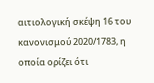αιτιολογική σκέψη 16 του κανονισμού 2020/1783, η οποία ορίζει ότι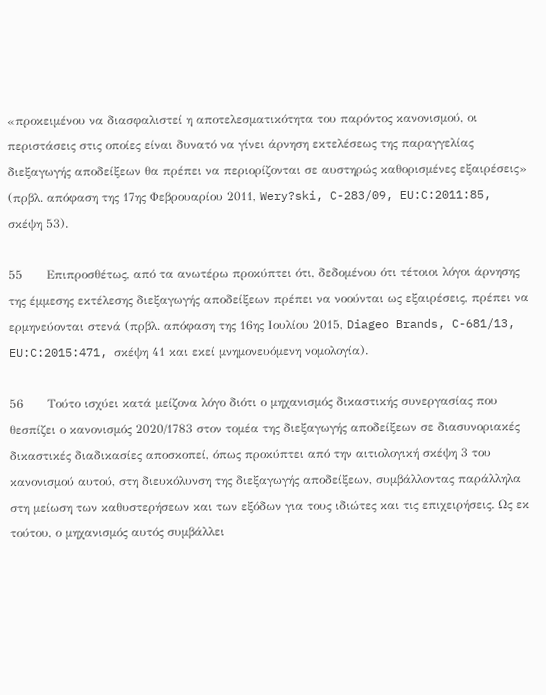«προκειμένου να διασφαλιστεί η αποτελεσματικότητα του παρόντος κανονισμού, οι περιστάσεις στις οποίες είναι δυνατό να γίνει άρνηση εκτελέσεως της παραγγελίας διεξαγωγής αποδείξεων θα πρέπει να περιορίζονται σε αυστηρώς καθορισμένες εξαιρέσεις» (πρβλ. απόφαση της 17ης Φεβρουαρίου 2011, Wery?ski, C-283/09, EU:C:2011:85, σκέψη 53).

55      Επιπροσθέτως, από τα ανωτέρω προκύπτει ότι, δεδομένου ότι τέτοιοι λόγοι άρνησης της έμμεσης εκτέλεσης διεξαγωγής αποδείξεων πρέπει να νοούνται ως εξαιρέσεις, πρέπει να ερμηνεύονται στενά (πρβλ. απόφαση της 16ης Ιουλίου 2015, Diageo Brands, C-681/13, EU:C:2015:471, σκέψη 41 και εκεί μνημονευόμενη νομολογία).

56      Τούτο ισχύει κατά μείζονα λόγο διότι ο μηχανισμός δικαστικής συνεργασίας που θεσπίζει ο κανονισμός 2020/1783 στον τομέα της διεξαγωγής αποδείξεων σε διασυνοριακές δικαστικές διαδικασίες αποσκοπεί, όπως προκύπτει από την αιτιολογική σκέψη 3 του κανονισμού αυτού, στη διευκόλυνση της διεξαγωγής αποδείξεων, συμβάλλοντας παράλληλα στη μείωση των καθυστερήσεων και των εξόδων για τους ιδιώτες και τις επιχειρήσεις. Ως εκ τούτου, ο μηχανισμός αυτός συμβάλλει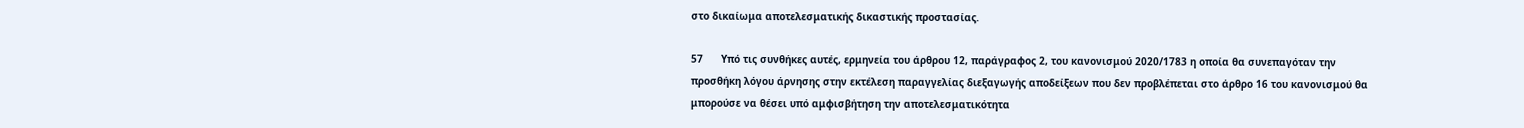στο δικαίωμα αποτελεσματικής δικαστικής προστασίας.

57      Υπό τις συνθήκες αυτές, ερμηνεία του άρθρου 12, παράγραφος 2, του κανονισμού 2020/1783 η οποία θα συνεπαγόταν την προσθήκη λόγου άρνησης στην εκτέλεση παραγγελίας διεξαγωγής αποδείξεων που δεν προβλέπεται στο άρθρο 16 του κανονισμού θα μπορούσε να θέσει υπό αμφισβήτηση την αποτελεσματικότητα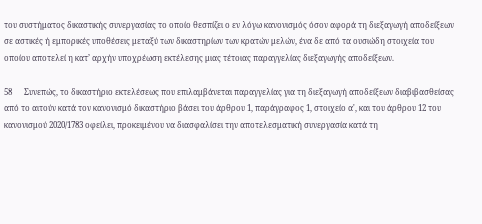του συστήματος δικαστικής συνεργασίας το οποίο θεσπίζει ο εν λόγω κανονισμός όσον αφορά τη διεξαγωγή αποδείξεων σε αστικές ή εμπορικές υποθέσεις μεταξύ των δικαστηρίων των κρατών μελών, ένα δε από τα ουσιώδη στοιχεία του οποίου αποτελεί η κατ’ αρχήν υποχρέωση εκτέλεσης μιας τέτοιας παραγγελίας διεξαγωγής αποδείξεων.

58      Συνεπώς, το δικαστήριο εκτελέσεως που επιλαμβάνεται παραγγελίας για τη διεξαγωγή αποδείξεων διαβιβασθείσας από το αιτούν κατά τον κανονισμό δικαστήριο βάσει του άρθρου 1, παράγραφος 1, στοιχείο α', και του άρθρου 12 του κανονισμού 2020/1783 οφείλει, προκειμένου να διασφαλίσει την αποτελεσματική συνεργασία κατά τη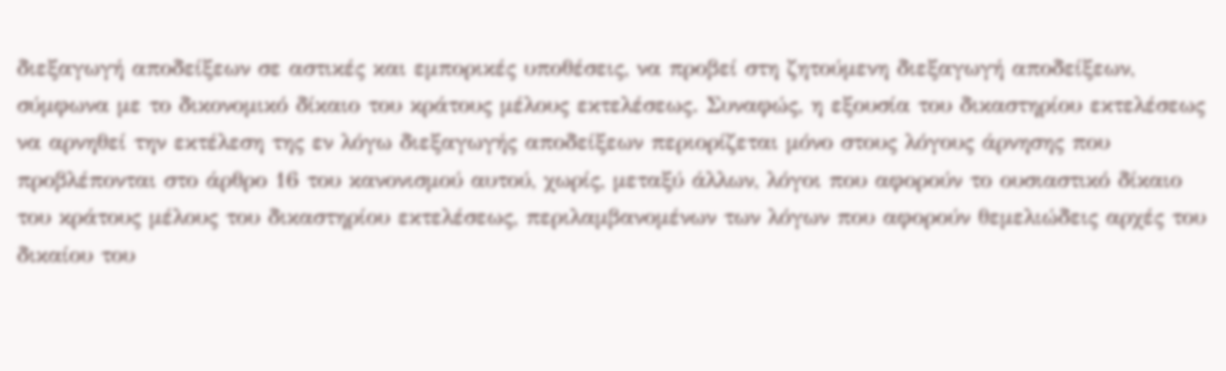διεξαγωγή αποδείξεων σε αστικές και εμπορικές υποθέσεις, να προβεί στη ζητούμενη διεξαγωγή αποδείξεων, σύμφωνα με το δικονομικό δίκαιο του κράτους μέλους εκτελέσεως. Συναφώς, η εξουσία του δικαστηρίου εκτελέσεως να αρνηθεί την εκτέλεση της εν λόγω διεξαγωγής αποδείξεων περιορίζεται μόνο στους λόγους άρνησης που προβλέπονται στο άρθρο 16 του κανονισμού αυτού, χωρίς, μεταξύ άλλων, λόγοι που αφορούν το ουσιαστικό δίκαιο του κράτους μέλους του δικαστηρίου εκτελέσεως, περιλαμβανομένων των λόγων που αφορούν θεμελιώδεις αρχές του δικαίου του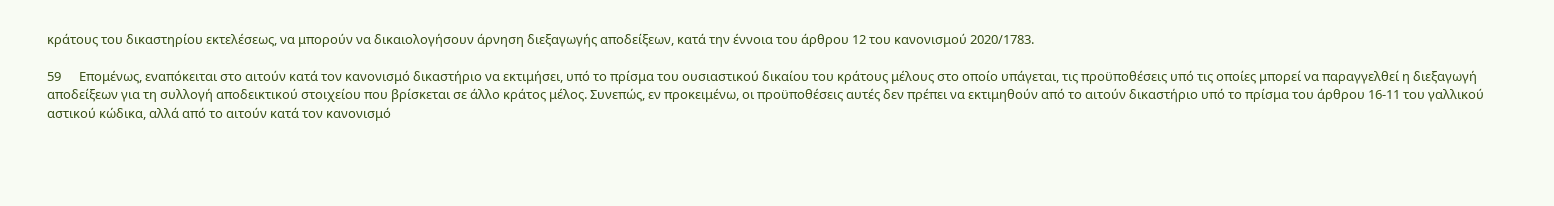κράτους του δικαστηρίου εκτελέσεως, να μπορούν να δικαιολογήσουν άρνηση διεξαγωγής αποδείξεων, κατά την έννοια του άρθρου 12 του κανονισμού 2020/1783.

59      Επομένως, εναπόκειται στο αιτούν κατά τον κανονισμό δικαστήριο να εκτιμήσει, υπό το πρίσμα του ουσιαστικού δικαίου του κράτους μέλους στο οποίο υπάγεται, τις προϋποθέσεις υπό τις οποίες μπορεί να παραγγελθεί η διεξαγωγή αποδείξεων για τη συλλογή αποδεικτικού στοιχείου που βρίσκεται σε άλλο κράτος μέλος. Συνεπώς, εν προκειμένω, οι προϋποθέσεις αυτές δεν πρέπει να εκτιμηθούν από το αιτούν δικαστήριο υπό το πρίσμα του άρθρου 16-11 του γαλλικού αστικού κώδικα, αλλά από το αιτούν κατά τον κανονισμό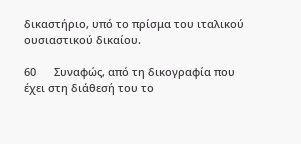δικαστήριο, υπό το πρίσμα του ιταλικού ουσιαστικού δικαίου.

60      Συναφώς, από τη δικογραφία που έχει στη διάθεσή του το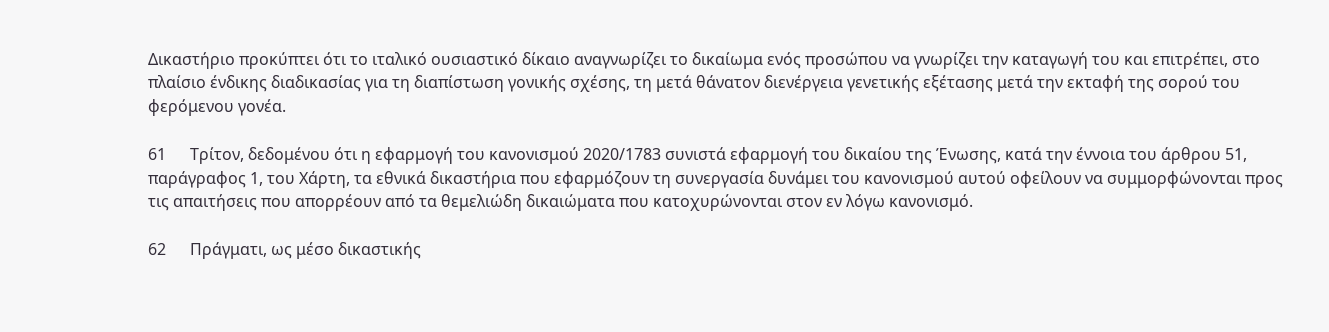Δικαστήριο προκύπτει ότι το ιταλικό ουσιαστικό δίκαιο αναγνωρίζει το δικαίωμα ενός προσώπου να γνωρίζει την καταγωγή του και επιτρέπει, στο πλαίσιο ένδικης διαδικασίας για τη διαπίστωση γονικής σχέσης, τη μετά θάνατον διενέργεια γενετικής εξέτασης μετά την εκταφή της σορού του φερόμενου γονέα.

61      Τρίτον, δεδομένου ότι η εφαρμογή του κανονισμού 2020/1783 συνιστά εφαρμογή του δικαίου της Ένωσης, κατά την έννοια του άρθρου 51, παράγραφος 1, του Χάρτη, τα εθνικά δικαστήρια που εφαρμόζουν τη συνεργασία δυνάμει του κανονισμού αυτού οφείλουν να συμμορφώνονται προς τις απαιτήσεις που απορρέουν από τα θεμελιώδη δικαιώματα που κατοχυρώνονται στον εν λόγω κανονισμό.

62      Πράγματι, ως μέσο δικαστικής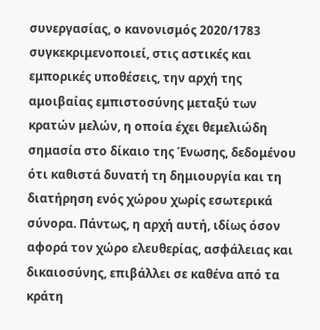συνεργασίας, ο κανονισμός 2020/1783 συγκεκριμενοποιεί, στις αστικές και εμπορικές υποθέσεις, την αρχή της αμοιβαίας εμπιστοσύνης μεταξύ των κρατών μελών, η οποία έχει θεμελιώδη σημασία στο δίκαιο της Ένωσης, δεδομένου ότι καθιστά δυνατή τη δημιουργία και τη διατήρηση ενός χώρου χωρίς εσωτερικά σύνορα. Πάντως, η αρχή αυτή, ιδίως όσον αφορά τον χώρο ελευθερίας, ασφάλειας και δικαιοσύνης, επιβάλλει σε καθένα από τα κράτη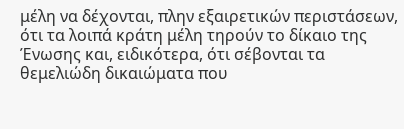μέλη να δέχονται, πλην εξαιρετικών περιστάσεων, ότι τα λοιπά κράτη μέλη τηρούν το δίκαιο της Ένωσης και, ειδικότερα, ότι σέβονται τα θεμελιώδη δικαιώματα που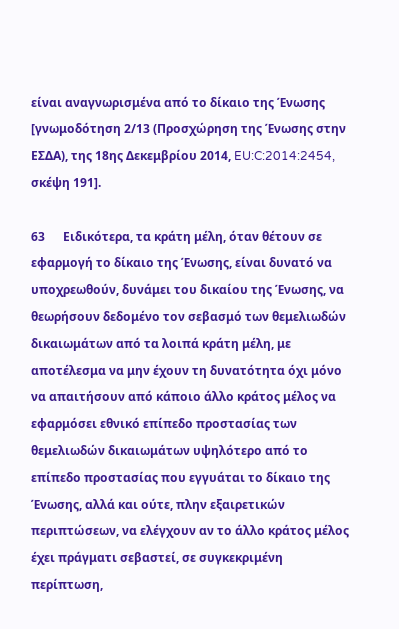είναι αναγνωρισμένα από το δίκαιο της Ένωσης [γνωμοδότηση 2/13 (Προσχώρηση της Ένωσης στην ΕΣΔΑ), της 18ης Δεκεμβρίου 2014, EU:C:2014:2454, σκέψη 191].

63      Ειδικότερα, τα κράτη μέλη, όταν θέτουν σε εφαρμογή το δίκαιο της Ένωσης, είναι δυνατό να υποχρεωθούν, δυνάμει του δικαίου της Ένωσης, να θεωρήσουν δεδομένο τον σεβασμό των θεμελιωδών δικαιωμάτων από τα λοιπά κράτη μέλη, με αποτέλεσμα να μην έχουν τη δυνατότητα όχι μόνο να απαιτήσουν από κάποιο άλλο κράτος μέλος να εφαρμόσει εθνικό επίπεδο προστασίας των θεμελιωδών δικαιωμάτων υψηλότερο από το επίπεδο προστασίας που εγγυάται το δίκαιο της Ένωσης, αλλά και ούτε, πλην εξαιρετικών περιπτώσεων, να ελέγχουν αν το άλλο κράτος μέλος έχει πράγματι σεβαστεί, σε συγκεκριμένη περίπτωση,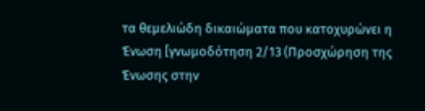τα θεμελιώδη δικαιώματα που κατοχυρώνει η Ένωση [γνωμοδότηση 2/13 (Προσχώρηση της Ένωσης στην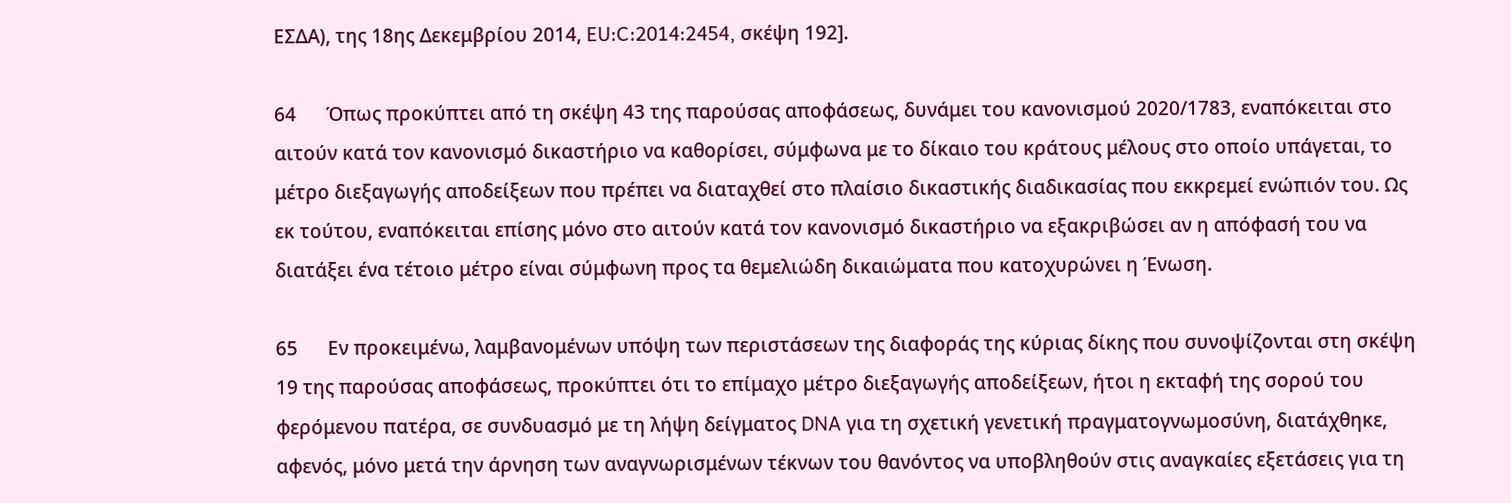ΕΣΔΑ), της 18ης Δεκεμβρίου 2014, EU:C:2014:2454, σκέψη 192].

64      Όπως προκύπτει από τη σκέψη 43 της παρούσας αποφάσεως, δυνάμει του κανονισμού 2020/1783, εναπόκειται στο αιτούν κατά τον κανονισμό δικαστήριο να καθορίσει, σύμφωνα με το δίκαιο του κράτους μέλους στο οποίο υπάγεται, το μέτρο διεξαγωγής αποδείξεων που πρέπει να διαταχθεί στο πλαίσιο δικαστικής διαδικασίας που εκκρεμεί ενώπιόν του. Ως εκ τούτου, εναπόκειται επίσης μόνο στο αιτούν κατά τον κανονισμό δικαστήριο να εξακριβώσει αν η απόφασή του να διατάξει ένα τέτοιο μέτρο είναι σύμφωνη προς τα θεμελιώδη δικαιώματα που κατοχυρώνει η Ένωση.

65      Εν προκειμένω, λαμβανομένων υπόψη των περιστάσεων της διαφοράς της κύριας δίκης που συνοψίζονται στη σκέψη 19 της παρούσας αποφάσεως, προκύπτει ότι το επίμαχο μέτρο διεξαγωγής αποδείξεων, ήτοι η εκταφή της σορού του φερόμενου πατέρα, σε συνδυασμό με τη λήψη δείγματος DNA για τη σχετική γενετική πραγματογνωμοσύνη, διατάχθηκε, αφενός, μόνο μετά την άρνηση των αναγνωρισμένων τέκνων του θανόντος να υποβληθούν στις αναγκαίες εξετάσεις για τη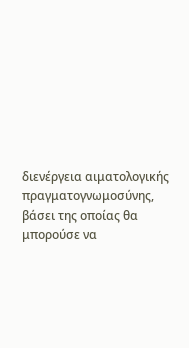διενέργεια αιματολογικής πραγματογνωμοσύνης, βάσει της οποίας θα μπορούσε να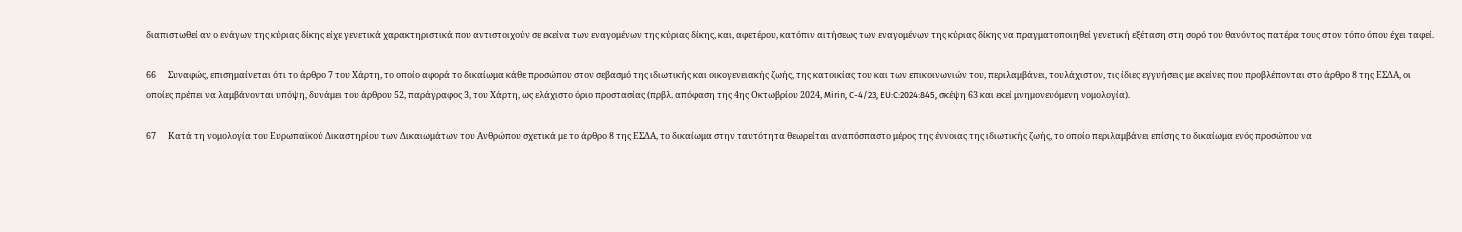διαπιστωθεί αν ο ενάγων της κύριας δίκης είχε γενετικά χαρακτηριστικά που αντιστοιχούν σε εκείνα των εναγομένων της κύριας δίκης, και, αφετέρου, κατόπιν αιτήσεως των εναγομένων της κύριας δίκης να πραγματοποιηθεί γενετική εξέταση στη σορό του θανόντος πατέρα τους στον τόπο όπου έχει ταφεί.

66      Συναφώς, επισημαίνεται ότι το άρθρο 7 του Χάρτη, το οποίο αφορά το δικαίωμα κάθε προσώπου στον σεβασμό της ιδιωτικής και οικογενειακής ζωής, της κατοικίας του και των επικοινωνιών του, περιλαμβάνει, τουλάχιστον, τις ίδιες εγγυήσεις με εκείνες που προβλέπονται στο άρθρο 8 της ΕΣΔΑ, οι οποίες πρέπει να λαμβάνονται υπόψη, δυνάμει του άρθρου 52, παράγραφος 3, του Χάρτη, ως ελάχιστο όριο προστασίας (πρβλ. απόφαση της 4ης Οκτωβρίου 2024, Mirin, C-4/23, EU:C:2024:845, σκέψη 63 και εκεί μνημονευόμενη νομολογία).

67      Κατά τη νομολογία του Ευρωπαϊκού Δικαστηρίου των Δικαιωμάτων του Ανθρώπου σχετικά με το άρθρο 8 της ΕΣΔΑ, το δικαίωμα στην ταυτότητα θεωρείται αναπόσπαστο μέρος της έννοιας της ιδιωτικής ζωής, το οποίο περιλαμβάνει επίσης το δικαίωμα ενός προσώπου να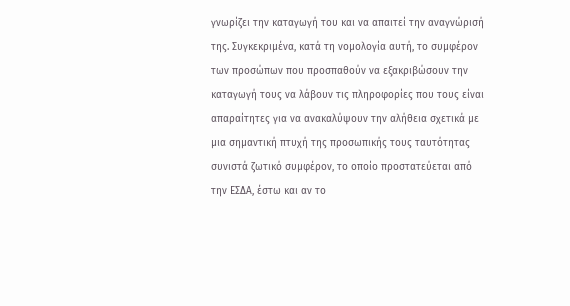γνωρίζει την καταγωγή του και να απαιτεί την αναγνώρισή της. Συγκεκριμένα, κατά τη νομολογία αυτή, το συμφέρον των προσώπων που προσπαθούν να εξακριβώσουν την καταγωγή τους να λάβουν τις πληροφορίες που τους είναι απαραίτητες για να ανακαλύψουν την αλήθεια σχετικά με μια σημαντική πτυχή της προσωπικής τους ταυτότητας συνιστά ζωτικό συμφέρον, το οποίο προστατεύεται από την ΕΣΔΑ, έστω και αν το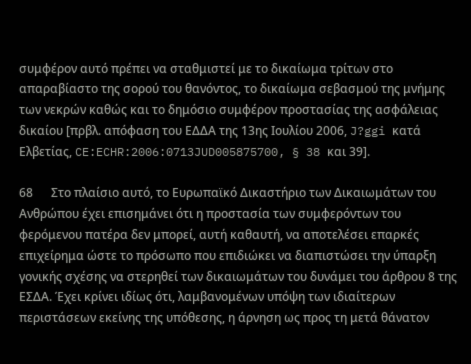συμφέρον αυτό πρέπει να σταθμιστεί με το δικαίωμα τρίτων στο απαραβίαστο της σορού του θανόντος, το δικαίωμα σεβασμού της μνήμης των νεκρών καθώς και το δημόσιο συμφέρον προστασίας της ασφάλειας δικαίου [πρβλ. απόφαση του ΕΔΔΑ της 13ης Ιουλίου 2006, J?ggi κατά Ελβετίας, CE:ECHR:2006:0713JUD005875700, § 38 και 39].

68      Στο πλαίσιο αυτό, το Ευρωπαϊκό Δικαστήριο των Δικαιωμάτων του Ανθρώπου έχει επισημάνει ότι η προστασία των συμφερόντων του φερόμενου πατέρα δεν μπορεί, αυτή καθαυτή, να αποτελέσει επαρκές επιχείρημα ώστε το πρόσωπο που επιδιώκει να διαπιστώσει την ύπαρξη γονικής σχέσης να στερηθεί των δικαιωμάτων του δυνάμει του άρθρου 8 της ΕΣΔΑ. Έχει κρίνει ιδίως ότι, λαμβανομένων υπόψη των ιδιαίτερων περιστάσεων εκείνης της υπόθεσης, η άρνηση ως προς τη μετά θάνατον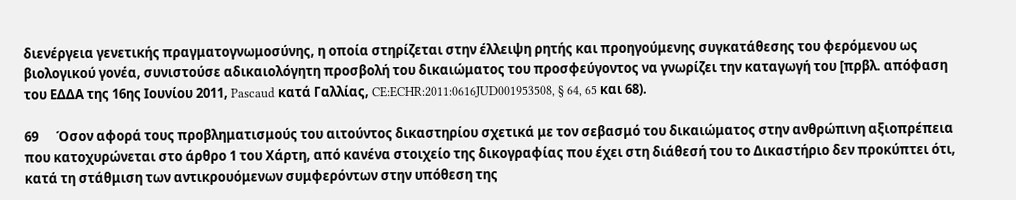διενέργεια γενετικής πραγματογνωμοσύνης, η οποία στηρίζεται στην έλλειψη ρητής και προηγούμενης συγκατάθεσης του φερόμενου ως βιολογικού γονέα, συνιστούσε αδικαιολόγητη προσβολή του δικαιώματος του προσφεύγοντος να γνωρίζει την καταγωγή του [πρβλ. απόφαση του ΕΔΔΑ της 16ης Ιουνίου 2011, Pascaud κατά Γαλλίας, CE:ECHR:2011:0616JUD001953508, § 64, 65 και 68).

69      Όσον αφορά τους προβληματισμούς του αιτούντος δικαστηρίου σχετικά με τον σεβασμό του δικαιώματος στην ανθρώπινη αξιοπρέπεια που κατοχυρώνεται στο άρθρο 1 του Χάρτη, από κανένα στοιχείο της δικογραφίας που έχει στη διάθεσή του το Δικαστήριο δεν προκύπτει ότι, κατά τη στάθμιση των αντικρουόμενων συμφερόντων στην υπόθεση της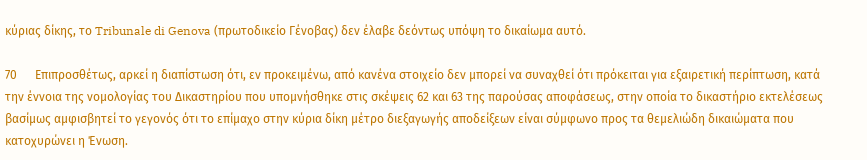κύριας δίκης, το Tribunale di Genova (πρωτοδικείο Γένοβας) δεν έλαβε δεόντως υπόψη το δικαίωμα αυτό.

70      Επιπροσθέτως, αρκεί η διαπίστωση ότι, εν προκειμένω, από κανένα στοιχείο δεν μπορεί να συναχθεί ότι πρόκειται για εξαιρετική περίπτωση, κατά την έννοια της νομολογίας του Δικαστηρίου που υπομνήσθηκε στις σκέψεις 62 και 63 της παρούσας αποφάσεως, στην οποία το δικαστήριο εκτελέσεως βασίμως αμφισβητεί το γεγονός ότι το επίμαχο στην κύρια δίκη μέτρο διεξαγωγής αποδείξεων είναι σύμφωνο προς τα θεμελιώδη δικαιώματα που κατοχυρώνει η Ένωση.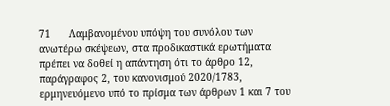71      Λαμβανομένου υπόψη του συνόλου των ανωτέρω σκέψεων, στα προδικαστικά ερωτήματα πρέπει να δοθεί η απάντηση ότι το άρθρο 12, παράγραφος 2, του κανονισμού 2020/1783, ερμηνευόμενο υπό το πρίσμα των άρθρων 1 και 7 του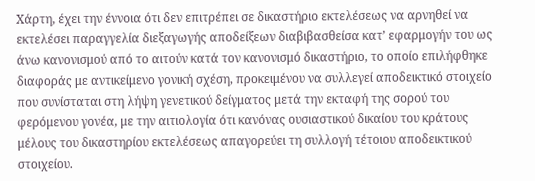Χάρτη, έχει την έννοια ότι δεν επιτρέπει σε δικαστήριο εκτελέσεως να αρνηθεί να εκτελέσει παραγγελία διεξαγωγής αποδείξεων διαβιβασθείσα κατ’ εφαρμογήν του ως άνω κανονισμού από το αιτούν κατά τον κανονισμό δικαστήριο, το οποίο επιλήφθηκε διαφοράς με αντικείμενο γονική σχέση, προκειμένου να συλλεγεί αποδεικτικό στοιχείο που συνίσταται στη λήψη γενετικού δείγματος μετά την εκταφή της σορού του φερόμενου γονέα, με την αιτιολογία ότι κανόνας ουσιαστικού δικαίου του κράτους μέλους του δικαστηρίου εκτελέσεως απαγορεύει τη συλλογή τέτοιου αποδεικτικού στοιχείου.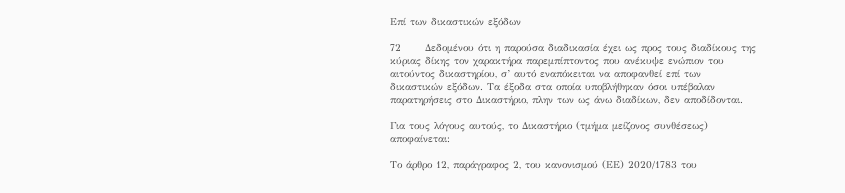Επί των δικαστικών εξόδων

72      Δεδομένου ότι η παρούσα διαδικασία έχει ως προς τους διαδίκους της κύριας δίκης τον χαρακτήρα παρεμπίπτοντος που ανέκυψε ενώπιον του αιτούντος δικαστηρίου, σ’ αυτό εναπόκειται να αποφανθεί επί των δικαστικών εξόδων. Τα έξοδα στα οποία υποβλήθηκαν όσοι υπέβαλαν παρατηρήσεις στο Δικαστήριο, πλην των ως άνω διαδίκων, δεν αποδίδονται.

Για τους λόγους αυτούς, το Δικαστήριο (τμήμα μείζονος συνθέσεως) αποφαίνεται:

Το άρθρο 12, παράγραφος 2, του κανονισμού (ΕΕ) 2020/1783 του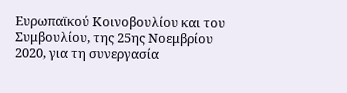Ευρωπαϊκού Κοινοβουλίου και του Συμβουλίου, της 25ης Νοεμβρίου 2020, για τη συνεργασία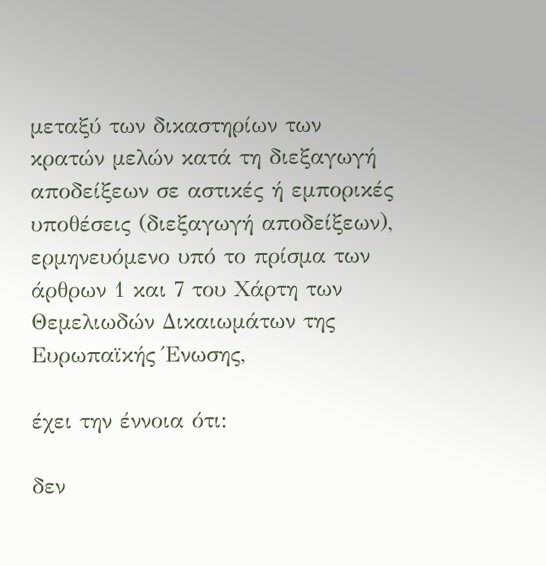μεταξύ των δικαστηρίων των κρατών μελών κατά τη διεξαγωγή αποδείξεων σε αστικές ή εμπορικές υποθέσεις (διεξαγωγή αποδείξεων), ερμηνευόμενο υπό το πρίσμα των άρθρων 1 και 7 του Χάρτη των Θεμελιωδών Δικαιωμάτων της Ευρωπαϊκής Ένωσης,

έχει την έννοια ότι:

δεν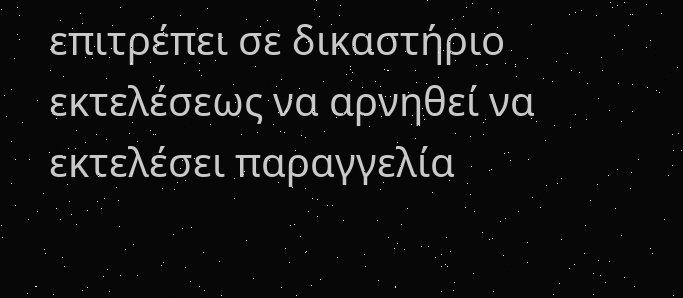επιτρέπει σε δικαστήριο εκτελέσεως να αρνηθεί να εκτελέσει παραγγελία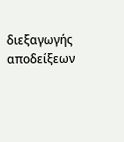διεξαγωγής αποδείξεων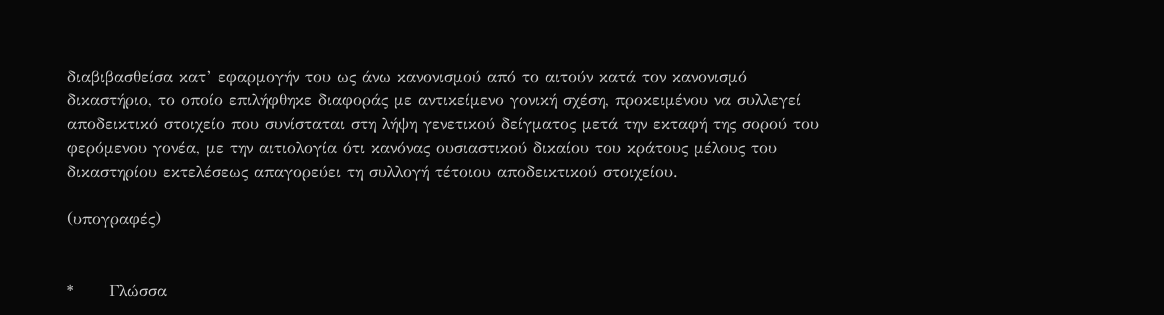διαβιβασθείσα κατ’ εφαρμογήν του ως άνω κανονισμού από το αιτούν κατά τον κανονισμό δικαστήριο, το οποίο επιλήφθηκε διαφοράς με αντικείμενο γονική σχέση, προκειμένου να συλλεγεί αποδεικτικό στοιχείο που συνίσταται στη λήψη γενετικού δείγματος μετά την εκταφή της σορού του φερόμενου γονέα, με την αιτιολογία ότι κανόνας ουσιαστικού δικαίου του κράτους μέλους του δικαστηρίου εκτελέσεως απαγορεύει τη συλλογή τέτοιου αποδεικτικού στοιχείου.

(υπογραφές)


*      Γλώσσα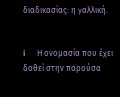διαδικασίας: η γαλλική.


i      Η ονομασία που έχει δοθεί στην παρούσα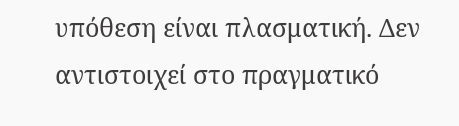υπόθεση είναι πλασματική. Δεν αντιστοιχεί στο πραγματικό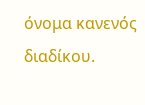όνομα κανενός διαδίκου.